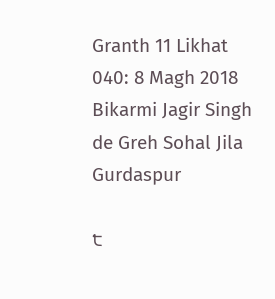Granth 11 Likhat 040: 8 Magh 2018 Bikarmi Jagir Singh de Greh Sohal Jila Gurdaspur

੮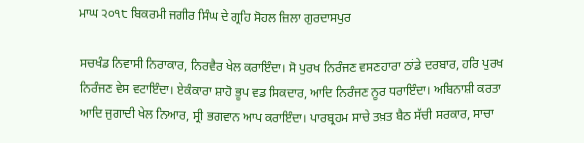ਮਾਘ ੨੦੧੮ ਬਿਕਰਮੀ ਜਗੀਰ ਸਿੰਘ ਦੇ ਗ੍ਰਹਿ ਸੋਹਲ ਜ਼ਿਲਾ ਗੁਰਦਾਸਪੁਰ

ਸਚਖੰਡ ਨਿਵਾਸੀ ਨਿਰਾਕਾਰ, ਨਿਰਵੈਰ ਖੇਲ ਕਰਾਇੰਦਾ। ਸੋ ਪੁਰਖ ਨਿਰੰਜਣ ਵਸਣਹਾਰਾ ਠਾਂਡੇ ਦਰਬਾਰ, ਹਰਿ ਪੁਰਖ ਨਿਰੰਜਣ ਵੇਸ ਵਟਾਇੰਦਾ। ਏਕੰਕਾਰਾ ਸ਼ਾਹੋ ਭੂਪ ਵਡ ਸਿਕਦਾਰ, ਆਦਿ ਨਿਰੰਜਣ ਨੂਰ ਧਰਾਇੰਦਾ। ਅਬਿਨਾਸ਼ੀ ਕਰਤਾ ਆਦਿ ਜੁਗਾਦੀ ਖੇਲ ਨਿਆਰ, ਸ੍ਰੀ ਭਗਵਾਨ ਆਪ ਕਰਾਇੰਦਾ। ਪਾਰਬ੍ਰਹਮ ਸਾਚੇ ਤਖ਼ਤ ਬੈਠ ਸੱਚੀ ਸਰਕਾਰ, ਸਾਚਾ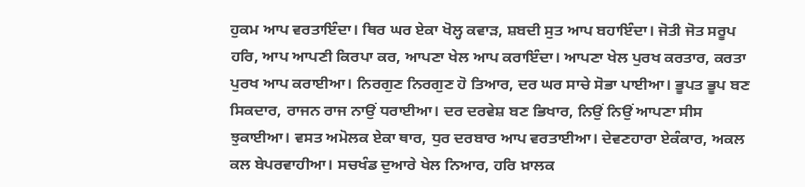ਹੁਕਮ ਆਪ ਵਰਤਾਇੰਦਾ। ਥਿਰ ਘਰ ਏਕਾ ਖੋਲ੍ਹ ਕਵਾੜ, ਸ਼ਬਦੀ ਸੁਤ ਆਪ ਬਹਾਇੰਦਾ। ਜੋਤੀ ਜੋਤ ਸਰੂਪ ਹਰਿ, ਆਪ ਆਪਣੀ ਕਿਰਪਾ ਕਰ, ਆਪਣਾ ਖੇਲ ਆਪ ਕਰਾਇੰਦਾ। ਆਪਣਾ ਖੇਲ ਪੁਰਖ ਕਰਤਾਰ, ਕਰਤਾ ਪੁਰਖ ਆਪ ਕਰਾਈਆ। ਨਿਰਗੁਣ ਨਿਰਗੁਣ ਹੋ ਤਿਆਰ, ਦਰ ਘਰ ਸਾਚੇ ਸੋਭਾ ਪਾਈਆ। ਭੂਪਤ ਭੂਪ ਬਣ ਸਿਕਦਾਰ, ਰਾਜਨ ਰਾਜ ਨਾਉਂ ਧਰਾਈਆ। ਦਰ ਦਰਵੇਸ਼ ਬਣ ਭਿਖਾਰ, ਨਿਉਂ ਨਿਉਂ ਆਪਣਾ ਸੀਸ ਝੁਕਾਈਆ। ਵਸਤ ਅਮੋਲਕ ਏਕਾ ਥਾਰ, ਧੁਰ ਦਰਬਾਰ ਆਪ ਵਰਤਾਈਆ। ਦੇਵਣਹਾਰਾ ਏਕੰਕਾਰ, ਅਕਲ ਕਲ ਬੇਪਰਵਾਹੀਆ। ਸਚਖੰਡ ਦੁਆਰੇ ਖੇਲ ਨਿਆਰ, ਹਰਿ ਖ਼ਾਲਕ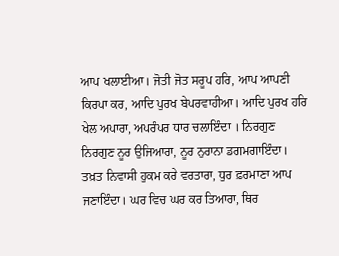ਆਪ ਖਲਾਈਆ। ਜੋਤੀ ਜੋਤ ਸਰੂਪ ਹਰਿ, ਆਪ ਆਪਣੀ ਕਿਰਪਾ ਕਰ, ਆਦਿ ਪੁਰਖ ਬੇਪਰਵਾਹੀਆ। ਆਦਿ ਪੁਰਖ ਹਰਿ ਖੇਲ ਅਪਾਰਾ, ਅਪਰੰਪਰ ਧਾਰ ਚਲਾਇੰਦਾ । ਨਿਰਗੁਣ ਨਿਰਗੁਣ ਨੂਰ ਉਜਿਆਰਾ, ਨੂਰ ਨੁਰਾਨਾ ਡਗਮਗਾਇੰਦਾ। ਤਖ਼ਤ ਨਿਵਾਸੀ ਹੁਕਮ ਕਰੇ ਵਰਤਾਰਾ, ਧੁਰ ਫ਼ਰਮਾਣਾ ਆਪ ਜਣਾਇੰਦਾ। ਘਰ ਵਿਚ ਘਰ ਕਰ ਤਿਆਰਾ, ਥਿਰ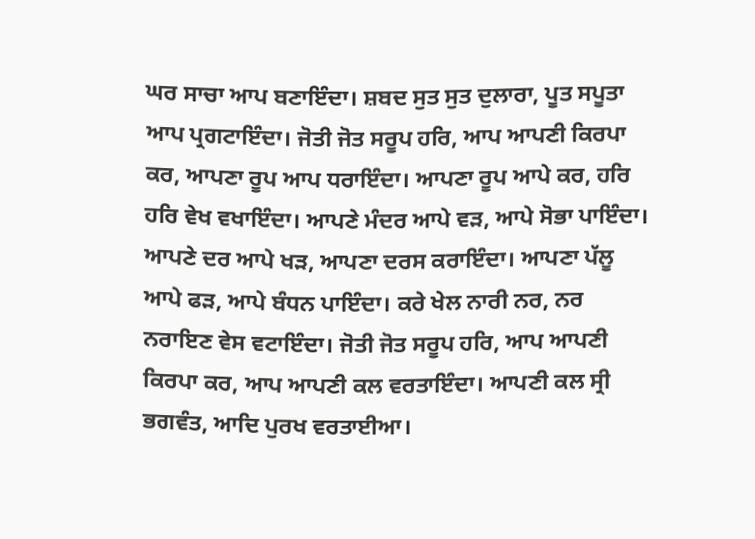ਘਰ ਸਾਚਾ ਆਪ ਬਣਾਇੰਦਾ। ਸ਼ਬਦ ਸੁਤ ਸੁਤ ਦੁਲਾਰਾ, ਪੂਤ ਸਪੂਤਾ ਆਪ ਪ੍ਰਗਟਾਇੰਦਾ। ਜੋਤੀ ਜੋਤ ਸਰੂਪ ਹਰਿ, ਆਪ ਆਪਣੀ ਕਿਰਪਾ ਕਰ, ਆਪਣਾ ਰੂਪ ਆਪ ਧਰਾਇੰਦਾ। ਆਪਣਾ ਰੂਪ ਆਪੇ ਕਰ, ਹਰਿ ਹਰਿ ਵੇਖ ਵਖਾਇੰਦਾ। ਆਪਣੇ ਮੰਦਰ ਆਪੇ ਵੜ, ਆਪੇ ਸੋਭਾ ਪਾਇੰਦਾ। ਆਪਣੇ ਦਰ ਆਪੇ ਖੜ, ਆਪਣਾ ਦਰਸ ਕਰਾਇੰਦਾ। ਆਪਣਾ ਪੱਲੂ ਆਪੇ ਫੜ, ਆਪੇ ਬੰਧਨ ਪਾਇੰਦਾ। ਕਰੇ ਖੇਲ ਨਾਰੀ ਨਰ, ਨਰ ਨਰਾਇਣ ਵੇਸ ਵਟਾਇੰਦਾ। ਜੋਤੀ ਜੋਤ ਸਰੂਪ ਹਰਿ, ਆਪ ਆਪਣੀ ਕਿਰਪਾ ਕਰ, ਆਪ ਆਪਣੀ ਕਲ ਵਰਤਾਇੰਦਾ। ਆਪਣੀ ਕਲ ਸ੍ਰੀ ਭਗਵੰਤ, ਆਦਿ ਪੁਰਖ ਵਰਤਾਈਆ।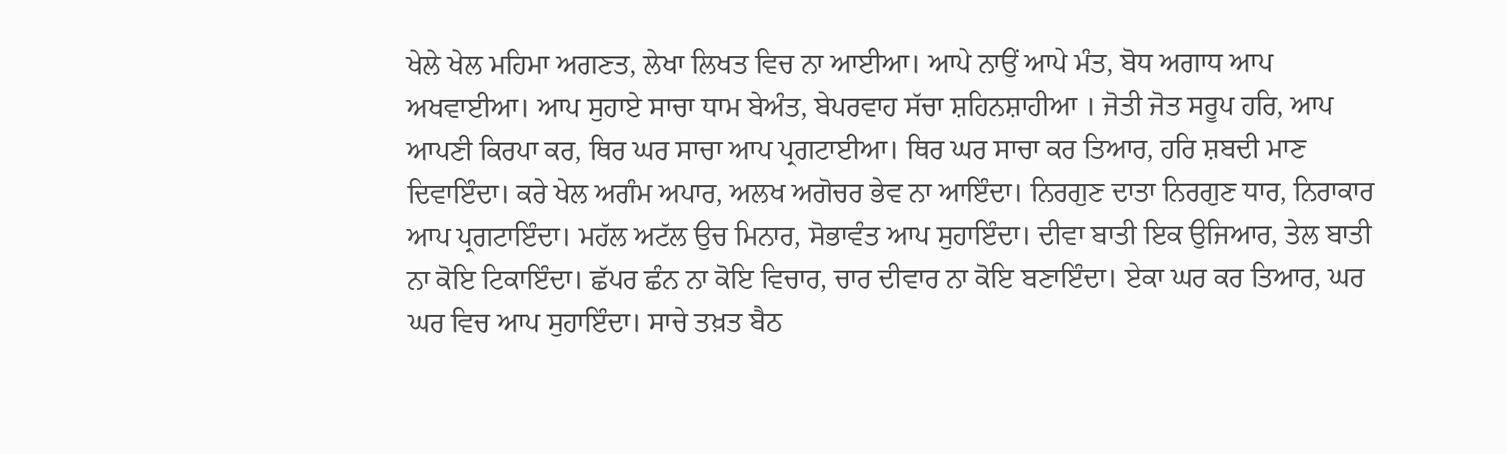ਖੇਲੇ ਖੇਲ ਮਹਿਮਾ ਅਗਣਤ, ਲੇਖਾ ਲਿਖਤ ਵਿਚ ਨਾ ਆਈਆ। ਆਪੇ ਨਾਉਂ ਆਪੇ ਮੰਤ, ਬੋਧ ਅਗਾਧ ਆਪ ਅਖਵਾਈਆ। ਆਪ ਸੁਹਾਏ ਸਾਚਾ ਧਾਮ ਬੇਅੰਤ, ਬੇਪਰਵਾਹ ਸੱਚਾ ਸ਼ਹਿਨਸ਼ਾਹੀਆ । ਜੋਤੀ ਜੋਤ ਸਰੂਪ ਹਰਿ, ਆਪ ਆਪਣੀ ਕਿਰਪਾ ਕਰ, ਥਿਰ ਘਰ ਸਾਚਾ ਆਪ ਪ੍ਰਗਟਾਈਆ। ਥਿਰ ਘਰ ਸਾਚਾ ਕਰ ਤਿਆਰ, ਹਰਿ ਸ਼ਬਦੀ ਮਾਣ ਦਿਵਾਇੰਦਾ। ਕਰੇ ਖੇਲ ਅਗੰਮ ਅਪਾਰ, ਅਲਖ ਅਗੋਚਰ ਭੇਵ ਨਾ ਆਇੰਦਾ। ਨਿਰਗੁਣ ਦਾਤਾ ਨਿਰਗੁਣ ਧਾਰ, ਨਿਰਾਕਾਰ ਆਪ ਪ੍ਰਗਟਾਇੰਦਾ। ਮਹੱਲ ਅਟੱਲ ਉਚ ਮਿਨਾਰ, ਸੋਭਾਵੰਤ ਆਪ ਸੁਹਾਇੰਦਾ। ਦੀਵਾ ਬਾਤੀ ਇਕ ਉਜਿਆਰ, ਤੇਲ ਬਾਤੀ ਨਾ ਕੋਇ ਟਿਕਾਇੰਦਾ। ਛੱਪਰ ਛੰਨ ਨਾ ਕੋਇ ਵਿਚਾਰ, ਚਾਰ ਦੀਵਾਰ ਨਾ ਕੋਇ ਬਣਾਇੰਦਾ। ਏਕਾ ਘਰ ਕਰ ਤਿਆਰ, ਘਰ ਘਰ ਵਿਚ ਆਪ ਸੁਹਾਇੰਦਾ। ਸਾਚੇ ਤਖ਼ਤ ਬੈਠ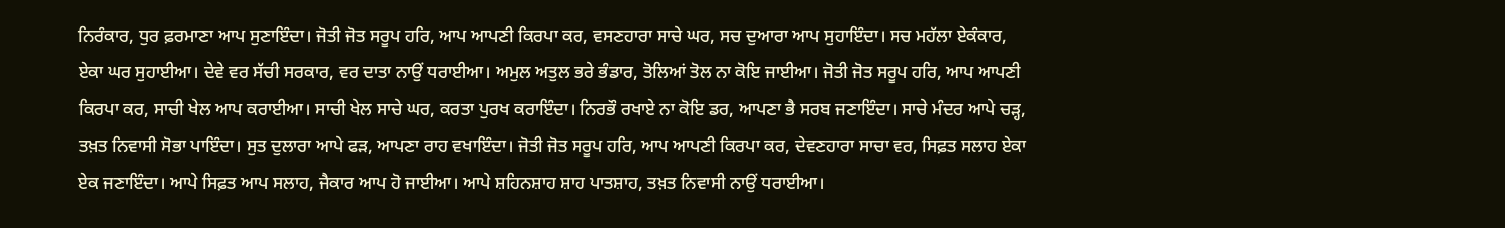ਨਿਰੰਕਾਰ, ਧੁਰ ਫ਼ਰਮਾਣਾ ਆਪ ਸੁਣਾਇੰਦਾ। ਜੋਤੀ ਜੋਤ ਸਰੂਪ ਹਰਿ, ਆਪ ਆਪਣੀ ਕਿਰਪਾ ਕਰ, ਵਸਣਹਾਰਾ ਸਾਚੇ ਘਰ, ਸਚ ਦੁਆਰਾ ਆਪ ਸੁਹਾਇੰਦਾ। ਸਚ ਮਹੱਲਾ ਏਕੰਕਾਰ, ਏਕਾ ਘਰ ਸੁਹਾਈਆ। ਦੇਵੇ ਵਰ ਸੱਚੀ ਸਰਕਾਰ, ਵਰ ਦਾਤਾ ਨਾਉਂ ਧਰਾਈਆ। ਅਮੁਲ ਅਤੁਲ ਭਰੇ ਭੰਡਾਰ, ਤੋਲਿਆਂ ਤੋਲ ਨਾ ਕੋਇ ਜਾਈਆ। ਜੋਤੀ ਜੋਤ ਸਰੂਪ ਹਰਿ, ਆਪ ਆਪਣੀ ਕਿਰਪਾ ਕਰ, ਸਾਚੀ ਖੇਲ ਆਪ ਕਰਾਈਆ। ਸਾਚੀ ਖੇਲ ਸਾਚੇ ਘਰ, ਕਰਤਾ ਪੁਰਖ ਕਰਾਇੰਦਾ। ਨਿਰਭੌ ਰਖਾਏ ਨਾ ਕੋਇ ਡਰ, ਆਪਣਾ ਭੈ ਸਰਬ ਜਣਾਇੰਦਾ। ਸਾਚੇ ਮੰਦਰ ਆਪੇ ਚੜ੍ਹ, ਤਖ਼ਤ ਨਿਵਾਸੀ ਸੋਭਾ ਪਾਇੰਦਾ। ਸੁਤ ਦੁਲਾਰਾ ਆਪੇ ਫੜ, ਆਪਣਾ ਰਾਹ ਵਖਾਇੰਦਾ। ਜੋਤੀ ਜੋਤ ਸਰੂਪ ਹਰਿ, ਆਪ ਆਪਣੀ ਕਿਰਪਾ ਕਰ, ਦੇਵਣਹਾਰਾ ਸਾਚਾ ਵਰ, ਸਿਫ਼ਤ ਸਲਾਹ ਏਕਾ ਏਕ ਜਣਾਇੰਦਾ। ਆਪੇ ਸਿਫ਼ਤ ਆਪ ਸਲਾਹ, ਜੈਕਾਰ ਆਪ ਹੋ ਜਾਈਆ। ਆਪੇ ਸ਼ਹਿਨਸ਼ਾਹ ਸ਼ਾਹ ਪਾਤਸ਼ਾਹ, ਤਖ਼ਤ ਨਿਵਾਸੀ ਨਾਉਂ ਧਰਾਈਆ।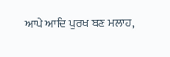ਆਪੇ ਆਦਿ ਪੁਰਖ ਬਣ ਮਲਾਹ,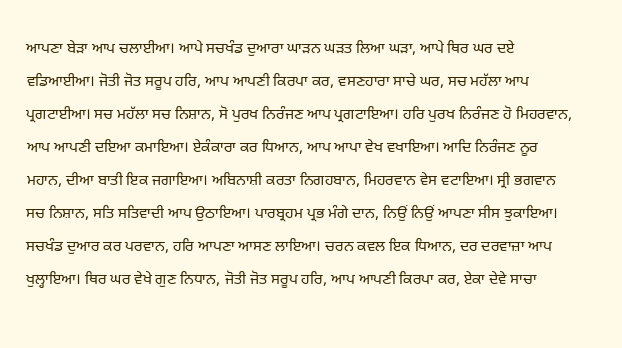ਆਪਣਾ ਬੇੜਾ ਆਪ ਚਲਾਈਆ। ਆਪੇ ਸਚਖੰਡ ਦੁਆਰਾ ਘਾੜਨ ਘੜਤ ਲਿਆ ਘੜਾ, ਆਪੇ ਥਿਰ ਘਰ ਦਏ ਵਡਿਆਈਆ। ਜੋਤੀ ਜੋਤ ਸਰੂਪ ਹਰਿ, ਆਪ ਆਪਣੀ ਕਿਰਪਾ ਕਰ, ਵਸਣਹਾਰਾ ਸਾਚੇ ਘਰ, ਸਚ ਮਹੱਲਾ ਆਪ ਪ੍ਰਗਟਾਈਆ। ਸਚ ਮਹੱਲਾ ਸਚ ਨਿਸ਼ਾਨ, ਸੋ ਪੁਰਖ ਨਿਰੰਜਣ ਆਪ ਪ੍ਰਗਟਾਇਆ। ਹਰਿ ਪੁਰਖ ਨਿਰੰਜਣ ਹੋ ਮਿਹਰਵਾਨ, ਆਪ ਆਪਣੀ ਦਇਆ ਕਮਾਇਆ। ਏਕੰਕਾਰਾ ਕਰ ਧਿਆਨ, ਆਪ ਆਪਾ ਵੇਖ ਵਖਾਇਆ। ਆਦਿ ਨਿਰੰਜਣ ਨੂਰ ਮਹਾਨ, ਦੀਆ ਬਾਤੀ ਇਕ ਜਗਾਇਆ। ਅਬਿਨਾਸ਼ੀ ਕਰਤਾ ਨਿਗਹਬਾਨ, ਮਿਹਰਵਾਨ ਵੇਸ ਵਟਾਇਆ। ਸ੍ਰੀ ਭਗਵਾਨ ਸਚ ਨਿਸ਼ਾਨ, ਸਤਿ ਸਤਿਵਾਦੀ ਆਪ ਉਠਾਇਆ। ਪਾਰਬ੍ਰਹਮ ਪ੍ਰਭ ਮੰਗੇ ਦਾਨ, ਨਿਉਂ ਨਿਉਂ ਆਪਣਾ ਸੀਸ ਝੁਕਾਇਆ। ਸਚਖੰਡ ਦੁਆਰ ਕਰ ਪਰਵਾਨ, ਹਰਿ ਆਪਣਾ ਆਸਣ ਲਾਇਆ। ਚਰਨ ਕਵਲ ਇਕ ਧਿਆਨ, ਦਰ ਦਰਵਾਜ਼ਾ ਆਪ ਖੁਲ੍ਹਾਇਆ। ਥਿਰ ਘਰ ਵੇਖੇ ਗੁਣ ਨਿਧਾਨ, ਜੋਤੀ ਜੋਤ ਸਰੂਪ ਹਰਿ, ਆਪ ਆਪਣੀ ਕਿਰਪਾ ਕਰ, ਏਕਾ ਦੇਵੇ ਸਾਚਾ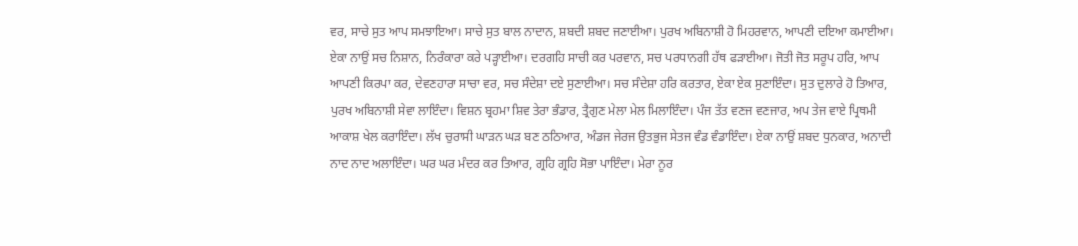ਵਰ, ਸਾਚੇ ਸੁਤ ਆਪ ਸਮਝਾਇਆ। ਸਾਚੇ ਸੁਤ ਬਾਲ ਨਾਦਾਨ, ਸ਼ਬਦੀ ਸ਼ਬਦ ਜਣਾਈਆ। ਪੁਰਖ ਅਬਿਨਾਸ਼ੀ ਹੋ ਮਿਹਰਵਾਨ, ਆਪਣੀ ਦਇਆ ਕਮਾਈਆ। ਏਕਾ ਨਾਉਂ ਸਚ ਨਿਸ਼ਾਨ, ਨਿਰੰਕਾਰਾ ਕਰੇ ਪੜ੍ਹਾਈਆ। ਦਰਗਹਿ ਸਾਚੀ ਕਰ ਪਰਵਾਨ, ਸਚ ਪਰਧਾਨਗੀ ਹੱਥ ਫੜਾਈਆ। ਜੋਤੀ ਜੋਤ ਸਰੂਪ ਹਰਿ, ਆਪ ਆਪਣੀ ਕਿਰਪਾ ਕਰ, ਦੇਵਣਹਾਰਾ ਸਾਚਾ ਵਰ, ਸਚ ਸੰਦੇਸ਼ਾ ਦਏ ਸੁਣਾਈਆ। ਸਚ ਸੰਦੇਸ਼ਾ ਹਰਿ ਕਰਤਾਰ, ਏਕਾ ਏਕ ਸੁਣਾਇੰਦਾ। ਸੁਤ ਦੁਲਾਰੇ ਹੋ ਤਿਆਰ, ਪੁਰਖ ਅਬਿਨਾਸ਼ੀ ਸੇਵਾ ਲਾਇੰਦਾ। ਵਿਸ਼ਨ ਬ੍ਰਹਮਾ ਸ਼ਿਵ ਤੇਰਾ ਭੰਡਾਰ, ਤ੍ਰੈਗੁਣ ਮੇਲਾ ਮੇਲ ਮਿਲਾਇੰਦਾ। ਪੰਜ ਤੱਤ ਵਣਜ ਵਣਜਾਰ, ਅਪ ਤੇਜ ਵਾਏ ਪ੍ਰਿਥਮੀ ਆਕਾਸ਼ ਖੇਲ ਕਰਾਇੰਦਾ। ਲੱਖ ਚੁਰਾਸੀ ਘਾੜਨ ਘੜ ਬਣ ਠਠਿਆਰ, ਅੰਡਜ ਜੇਰਜ ਉਤਭੁਜ ਸੇਤਜ ਵੰਡ ਵੰਡਾਇੰਦਾ। ਏਕਾ ਨਾਉਂ ਸ਼ਬਦ ਧੁਨਕਾਰ, ਅਨਾਦੀ ਨਾਦ ਨਾਦ ਅਲਾਇੰਦਾ। ਘਰ ਘਰ ਮੰਦਰ ਕਰ ਤਿਆਰ, ਗ੍ਰਹਿ ਗ੍ਰਹਿ ਸੋਭਾ ਪਾਇੰਦਾ। ਮੇਰਾ ਨੂਰ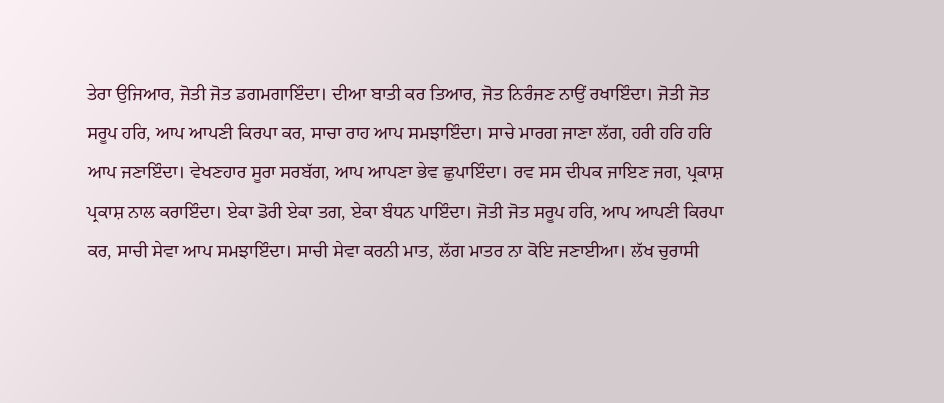ਤੇਰਾ ਉਜਿਆਰ, ਜੋਤੀ ਜੋਤ ਡਗਮਗਾਇੰਦਾ। ਦੀਆ ਬਾਤੀ ਕਰ ਤਿਆਰ, ਜੋਤ ਨਿਰੰਜਣ ਨਾਉਂ ਰਖਾਇੰਦਾ। ਜੋਤੀ ਜੋਤ ਸਰੂਪ ਹਰਿ, ਆਪ ਆਪਣੀ ਕਿਰਪਾ ਕਰ, ਸਾਚਾ ਰਾਹ ਆਪ ਸਮਝਾਇੰਦਾ। ਸਾਚੇ ਮਾਰਗ ਜਾਣਾ ਲੱਗ, ਹਰੀ ਹਰਿ ਹਰਿ ਆਪ ਜਣਾਇੰਦਾ। ਵੇਖਣਹਾਰ ਸੂਰਾ ਸਰਬੱਗ, ਆਪ ਆਪਣਾ ਭੇਵ ਛੁਪਾਇੰਦਾ। ਰਵ ਸਸ ਦੀਪਕ ਜਾਇਣ ਜਗ, ਪ੍ਰਕਾਸ਼ ਪ੍ਰਕਾਸ਼ ਨਾਲ ਕਰਾਇੰਦਾ। ਏਕਾ ਡੋਰੀ ਏਕਾ ਤਗ, ਏਕਾ ਬੰਧਨ ਪਾਇੰਦਾ। ਜੋਤੀ ਜੋਤ ਸਰੂਪ ਹਰਿ, ਆਪ ਆਪਣੀ ਕਿਰਪਾ ਕਰ, ਸਾਚੀ ਸੇਵਾ ਆਪ ਸਮਝਾਇੰਦਾ। ਸਾਚੀ ਸੇਵਾ ਕਰਨੀ ਮਾਤ, ਲੱਗ ਮਾਤਰ ਨਾ ਕੋਇ ਜਣਾਈਆ। ਲੱਖ ਚੁਰਾਸੀ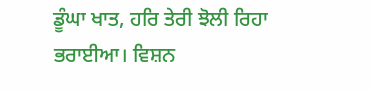ਡੂੰਘਾ ਖਾਤ, ਹਰਿ ਤੇਰੀ ਝੋਲੀ ਰਿਹਾ ਭਰਾਈਆ। ਵਿਸ਼ਨ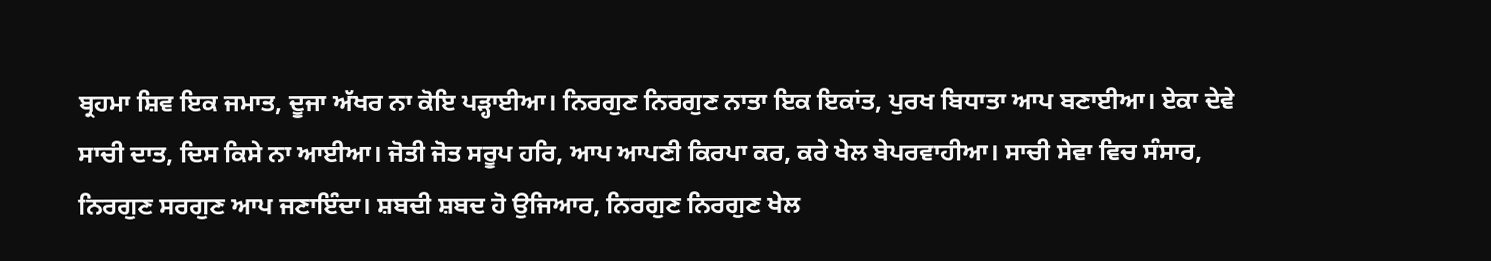ਬ੍ਰਹਮਾ ਸ਼ਿਵ ਇਕ ਜਮਾਤ, ਦੂਜਾ ਅੱਖਰ ਨਾ ਕੋਇ ਪੜ੍ਹਾਈਆ। ਨਿਰਗੁਣ ਨਿਰਗੁਣ ਨਾਤਾ ਇਕ ਇਕਾਂਤ, ਪੁਰਖ ਬਿਧਾਤਾ ਆਪ ਬਣਾਈਆ। ਏਕਾ ਦੇਵੇ ਸਾਚੀ ਦਾਤ, ਦਿਸ ਕਿਸੇ ਨਾ ਆਈਆ। ਜੋਤੀ ਜੋਤ ਸਰੂਪ ਹਰਿ, ਆਪ ਆਪਣੀ ਕਿਰਪਾ ਕਰ, ਕਰੇ ਖੇਲ ਬੇਪਰਵਾਹੀਆ। ਸਾਚੀ ਸੇਵਾ ਵਿਚ ਸੰਸਾਰ, ਨਿਰਗੁਣ ਸਰਗੁਣ ਆਪ ਜਣਾਇੰਦਾ। ਸ਼ਬਦੀ ਸ਼ਬਦ ਹੋ ਉਜਿਆਰ, ਨਿਰਗੁਣ ਨਿਰਗੁਣ ਖੇਲ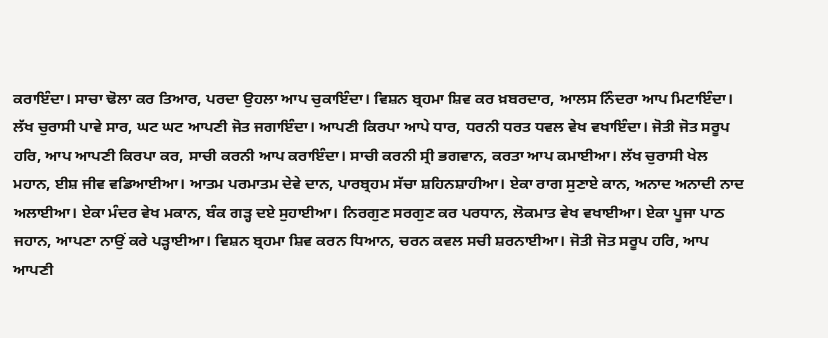ਕਰਾਇੰਦਾ। ਸਾਚਾ ਢੋਲਾ ਕਰ ਤਿਆਰ, ਪਰਦਾ ਉਹਲਾ ਆਪ ਚੁਕਾਇੰਦਾ। ਵਿਸ਼ਨ ਬ੍ਰਹਮਾ ਸ਼ਿਵ ਕਰ ਖ਼ਬਰਦਾਰ, ਆਲਸ ਨਿੰਦਰਾ ਆਪ ਮਿਟਾਇੰਦਾ। ਲੱਖ ਚੁਰਾਸੀ ਪਾਵੇ ਸਾਰ, ਘਟ ਘਟ ਆਪਣੀ ਜੋਤ ਜਗਾਇੰਦਾ। ਆਪਣੀ ਕਿਰਪਾ ਆਪੇ ਧਾਰ, ਧਰਨੀ ਧਰਤ ਧਵਲ ਵੇਖ ਵਖਾਇੰਦਾ। ਜੋਤੀ ਜੋਤ ਸਰੂਪ ਹਰਿ, ਆਪ ਆਪਣੀ ਕਿਰਪਾ ਕਰ, ਸਾਚੀ ਕਰਨੀ ਆਪ ਕਰਾਇੰਦਾ। ਸਾਚੀ ਕਰਨੀ ਸ੍ਰੀ ਭਗਵਾਨ, ਕਰਤਾ ਆਪ ਕਮਾਈਆ। ਲੱਖ ਚੁਰਾਸੀ ਖੇਲ ਮਹਾਨ, ਈਸ਼ ਜੀਵ ਵਡਿਆਈਆ। ਆਤਮ ਪਰਮਾਤਮ ਦੇਵੇ ਦਾਨ, ਪਾਰਬ੍ਰਹਮ ਸੱਚਾ ਸ਼ਹਿਨਸ਼ਾਹੀਆ। ਏਕਾ ਰਾਗ ਸੁਣਾਏ ਕਾਨ, ਅਨਾਦ ਅਨਾਦੀ ਨਾਦ ਅਲਾਈਆ। ਏਕਾ ਮੰਦਰ ਵੇਖ ਮਕਾਨ, ਬੰਕ ਗੜ੍ਹ ਦਏ ਸੁਹਾਈਆ। ਨਿਰਗੁਣ ਸਰਗੁਣ ਕਰ ਪਰਧਾਨ, ਲੋਕਮਾਤ ਵੇਖ ਵਖਾਈਆ। ਏਕਾ ਪੂਜਾ ਪਾਠ ਜਹਾਨ, ਆਪਣਾ ਨਾਉਂ ਕਰੇ ਪੜ੍ਹਾਈਆ। ਵਿਸ਼ਨ ਬ੍ਰਹਮਾ ਸ਼ਿਵ ਕਰਨ ਧਿਆਨ, ਚਰਨ ਕਵਲ ਸਚੀ ਸ਼ਰਨਾਈਆ। ਜੋਤੀ ਜੋਤ ਸਰੂਪ ਹਰਿ, ਆਪ ਆਪਣੀ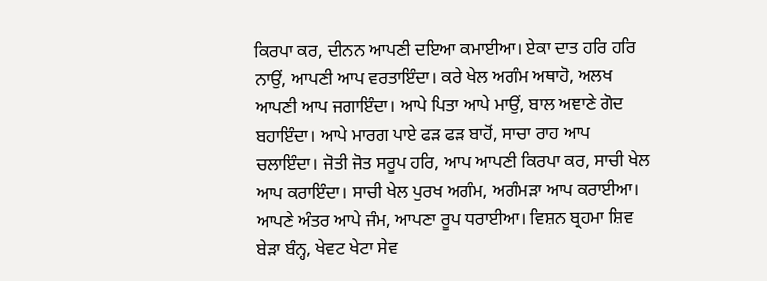ਕਿਰਪਾ ਕਰ, ਦੀਨਨ ਆਪਣੀ ਦਇਆ ਕਮਾਈਆ। ਏਕਾ ਦਾਤ ਹਰਿ ਹਰਿ ਨਾਉਂ, ਆਪਣੀ ਆਪ ਵਰਤਾਇੰਦਾ। ਕਰੇ ਖੇਲ ਅਗੰਮ ਅਥਾਹੋ, ਅਲਖ ਆਪਣੀ ਆਪ ਜਗਾਇੰਦਾ। ਆਪੇ ਪਿਤਾ ਆਪੇ ਮਾਉਂ, ਬਾਲ ਅਞਾਣੇ ਗੋਦ ਬਹਾਇੰਦਾ। ਆਪੇ ਮਾਰਗ ਪਾਏ ਫੜ ਫੜ ਬਾਹੋਂ, ਸਾਚਾ ਰਾਹ ਆਪ ਚਲਾਇੰਦਾ। ਜੋਤੀ ਜੋਤ ਸਰੂਪ ਹਰਿ, ਆਪ ਆਪਣੀ ਕਿਰਪਾ ਕਰ, ਸਾਚੀ ਖੇਲ ਆਪ ਕਰਾਇੰਦਾ। ਸਾਚੀ ਖੇਲ ਪੁਰਖ ਅਗੰਮ, ਅਗੰਮੜਾ ਆਪ ਕਰਾਈਆ। ਆਪਣੇ ਅੰਤਰ ਆਪੇ ਜੰਮ, ਆਪਣਾ ਰੂਪ ਧਰਾਈਆ। ਵਿਸ਼ਨ ਬ੍ਰਹਮਾ ਸ਼ਿਵ ਬੇੜਾ ਬੰਨ੍ਹ, ਖੇਵਟ ਖੇਟਾ ਸੇਵ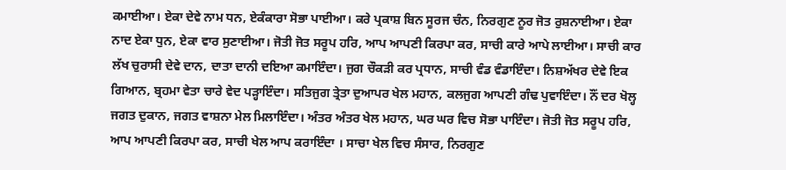ਕਮਾਈਆ। ਏਕਾ ਦੇਵੇ ਨਾਮ ਧਨ, ਏਕੰਕਾਰਾ ਸੋਭਾ ਪਾਈਆ। ਕਰੇ ਪ੍ਰਕਾਸ਼ ਬਿਨ ਸੂਰਜ ਚੰਨ, ਨਿਰਗੁਣ ਨੂਰ ਜੋਤ ਰੁਸ਼ਨਾਈਆ। ਏਕਾ ਨਾਦ ਏਕਾ ਧੁਨ, ਏਕਾ ਵਾਰ ਸੁਣਾਈਆ। ਜੋਤੀ ਜੋਤ ਸਰੂਪ ਹਰਿ, ਆਪ ਆਪਣੀ ਕਿਰਪਾ ਕਰ, ਸਾਚੀ ਕਾਰੇ ਆਪੇ ਲਾਈਆ। ਸਾਚੀ ਕਾਰ ਲੱਖ ਚੁਰਾਸੀ ਦੇਵੇ ਦਾਨ, ਦਾਤਾ ਦਾਨੀ ਦਇਆ ਕਮਾਇੰਦਾ। ਜੁਗ ਚੌਕੜੀ ਕਰ ਪ੍ਰਧਾਨ, ਸਾਚੀ ਵੰਡ ਵੰਡਾਇੰਦਾ। ਨਿਸ਼ਅੱਖਰ ਦੇਵੇ ਇਕ ਗਿਆਨ, ਬ੍ਰਹਮਾ ਵੇਤਾ ਚਾਰੇ ਵੇਦ ਪੜ੍ਹਾਇੰਦਾ। ਸਤਿਜੁਗ ਤ੍ਰੇਤਾ ਦੁਆਪਰ ਖੇਲ ਮਹਾਨ, ਕਲਜੁਗ ਆਪਣੀ ਗੰਢ ਪੁਵਾਇੰਦਾ। ਨੌਂ ਦਰ ਖੋਲ੍ਹ ਜਗਤ ਦੁਕਾਨ, ਜਗਤ ਵਾਸ਼ਨਾ ਮੇਲ ਮਿਲਾਇੰਦਾ। ਅੰਤਰ ਅੰਤਰ ਖੇਲ ਮਹਾਨ, ਘਰ ਘਰ ਵਿਚ ਸੋਭਾ ਪਾਇੰਦਾ। ਜੋਤੀ ਜੋਤ ਸਰੂਪ ਹਰਿ, ਆਪ ਆਪਣੀ ਕਿਰਪਾ ਕਰ, ਸਾਚੀ ਖੇਲ ਆਪ ਕਰਾਇੰਦਾ । ਸਾਚਾ ਖੇਲ ਵਿਚ ਸੰਸਾਰ, ਨਿਰਗੁਣ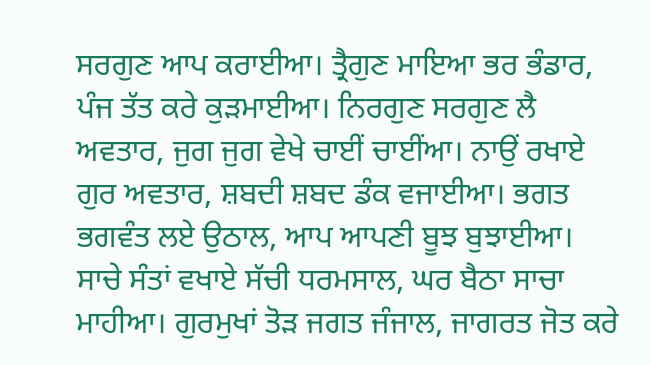ਸਰਗੁਣ ਆਪ ਕਰਾਈਆ। ਤ੍ਰੈਗੁਣ ਮਾਇਆ ਭਰ ਭੰਡਾਰ, ਪੰਜ ਤੱਤ ਕਰੇ ਕੁੜਮਾਈਆ। ਨਿਰਗੁਣ ਸਰਗੁਣ ਲੈ ਅਵਤਾਰ, ਜੁਗ ਜੁਗ ਵੇਖੇ ਚਾਈਂ ਚਾਈਂਆ। ਨਾਉਂ ਰਖਾਏ ਗੁਰ ਅਵਤਾਰ, ਸ਼ਬਦੀ ਸ਼ਬਦ ਡੰਕ ਵਜਾਈਆ। ਭਗਤ ਭਗਵੰਤ ਲਏ ਉਠਾਲ, ਆਪ ਆਪਣੀ ਬੂਝ ਬੁਝਾਈਆ। ਸਾਚੇ ਸੰਤਾਂ ਵਖਾਏ ਸੱਚੀ ਧਰਮਸਾਲ, ਘਰ ਬੈਠਾ ਸਾਚਾ ਮਾਹੀਆ। ਗੁਰਮੁਖਾਂ ਤੋੜ ਜਗਤ ਜੰਜਾਲ, ਜਾਗਰਤ ਜੋਤ ਕਰੇ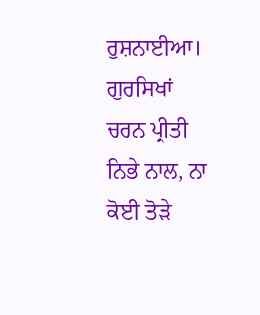ਰੁਸ਼ਨਾਈਆ। ਗੁਰਸਿਖਾਂ ਚਰਨ ਪ੍ਰੀਤੀ ਨਿਭੇ ਨਾਲ, ਨਾ ਕੋਈ ਤੋੜੇ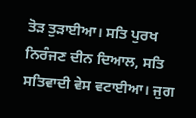ਤੋੜ ਤੁੜਾਈਆ। ਸਤਿ ਪੁਰਖ ਨਿਰੰਜਣ ਦੀਨ ਦਿਆਲ, ਸਤਿ ਸਤਿਵਾਦੀ ਵੇਸ ਵਟਾਈਆ। ਜੁਗ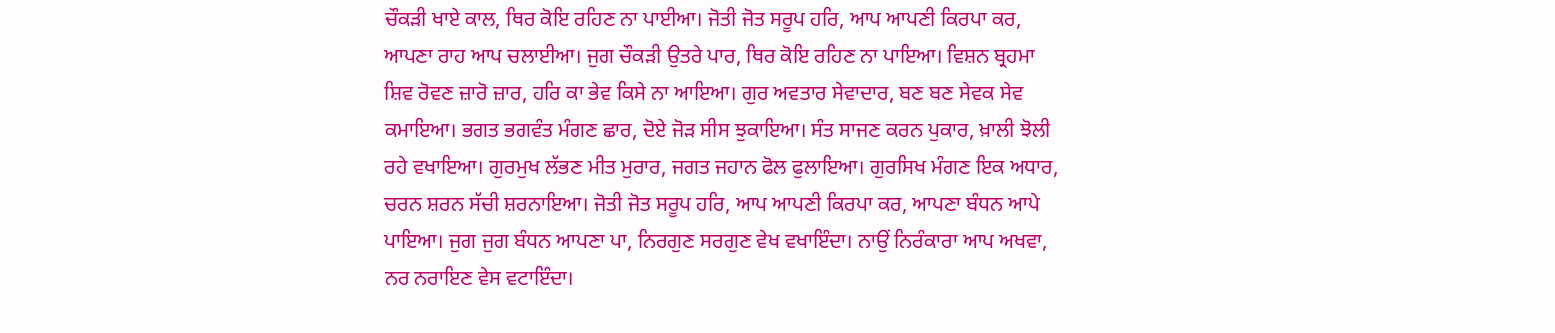ਚੌਕੜੀ ਖਾਏ ਕਾਲ, ਥਿਰ ਕੋਇ ਰਹਿਣ ਨਾ ਪਾਈਆ। ਜੋਤੀ ਜੋਤ ਸਰੂਪ ਹਰਿ, ਆਪ ਆਪਣੀ ਕਿਰਪਾ ਕਰ, ਆਪਣਾ ਰਾਹ ਆਪ ਚਲਾਈਆ। ਜੁਗ ਚੌਕੜੀ ਉਤਰੇ ਪਾਰ, ਥਿਰ ਕੋਇ ਰਹਿਣ ਨਾ ਪਾਇਆ। ਵਿਸ਼ਨ ਬ੍ਰਹਮਾ ਸ਼ਿਵ ਰੋਵਣ ਜ਼ਾਰੋ ਜ਼ਾਰ, ਹਰਿ ਕਾ ਭੇਵ ਕਿਸੇ ਨਾ ਆਇਆ। ਗੁਰ ਅਵਤਾਰ ਸੇਵਾਦਾਰ, ਬਣ ਬਣ ਸੇਵਕ ਸੇਵ ਕਮਾਇਆ। ਭਗਤ ਭਗਵੰਤ ਮੰਗਣ ਛਾਰ, ਦੋਏ ਜੋੜ ਸੀਸ ਝੁਕਾਇਆ। ਸੰਤ ਸਾਜਣ ਕਰਨ ਪੁਕਾਰ, ਖ਼ਾਲੀ ਝੋਲੀ ਰਹੇ ਵਖਾਇਆ। ਗੁਰਮੁਖ ਲੱਭਣ ਮੀਤ ਮੁਰਾਰ, ਜਗਤ ਜਹਾਨ ਫੋਲ ਫੁਲਾਇਆ। ਗੁਰਸਿਖ ਮੰਗਣ ਇਕ ਅਧਾਰ, ਚਰਨ ਸ਼ਰਨ ਸੱਚੀ ਸ਼ਰਨਾਇਆ। ਜੋਤੀ ਜੋਤ ਸਰੂਪ ਹਰਿ, ਆਪ ਆਪਣੀ ਕਿਰਪਾ ਕਰ, ਆਪਣਾ ਬੰਧਨ ਆਪੇ ਪਾਇਆ। ਜੁਗ ਜੁਗ ਬੰਧਨ ਆਪਣਾ ਪਾ, ਨਿਰਗੁਣ ਸਰਗੁਣ ਵੇਖ ਵਖਾਇੰਦਾ। ਨਾਉਂ ਨਿਰੰਕਾਰਾ ਆਪ ਅਖਵਾ, ਨਰ ਨਰਾਇਣ ਵੇਸ ਵਟਾਇੰਦਾ।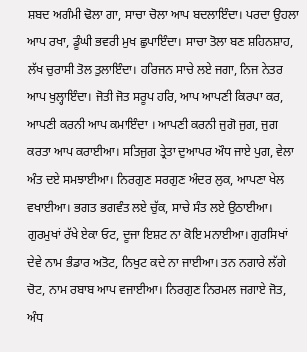ਸ਼ਬਦ ਅਗੰਮੀ ਢੋਲਾ ਗਾ, ਸਾਚਾ ਚੋਲਾ ਆਪ ਬਦਲਾਇੰਦਾ। ਪਰਦਾ ਉਹਲਾ ਆਪ ਰਖਾ, ਡੂੰਘੀ ਭਵਰੀ ਮੁਖ ਛੁਪਾਇੰਦਾ। ਸਾਚਾ ਤੋਲਾ ਬਣ ਸ਼ਹਿਨਸ਼ਾਹ, ਲੱਖ ਚੁਰਾਸੀ ਤੋਲ ਤੁਲਾਇੰਦਾ। ਹਰਿਜਨ ਸਾਚੇ ਲਏ ਜਗਾ, ਨਿਜ ਨੇਤਰ ਆਪ ਖੁਲ੍ਹਾਇੰਦਾ। ਜੋਤੀ ਜੋਤ ਸਰੂਪ ਹਰਿ, ਆਪ ਆਪਣੀ ਕਿਰਪਾ ਕਰ, ਆਪਣੀ ਕਰਨੀ ਆਪ ਕਮਾਇੰਦਾ । ਆਪਣੀ ਕਰਨੀ ਜੁਗੋ ਜੁਗ, ਜੁਗ ਕਰਤਾ ਆਪ ਕਰਾਈਆ। ਸਤਿਜੁਗ ਤ੍ਰੇਤਾ ਦੁਆਪਰ ਔਧ ਜਾਏ ਪੁਗ, ਵੇਲਾ ਅੰਤ ਦਏ ਸਮਝਾਈਆ। ਨਿਰਗੁਣ ਸਰਗੁਣ ਅੰਦਰ ਲੁਕ, ਆਪਣਾ ਖੇਲ ਵਖਾਈਆ। ਭਗਤ ਭਗਵੰਤ ਲਏ ਚੁੱਕ, ਸਾਚੇ ਸੰਤ ਲਏ ਉਠਾਈਆ। ਗੁਰਮੁਖਾਂ ਰੱਖੇ ਏਕਾ ਓਟ, ਦੂਜਾ ਇਸ਼ਟ ਨਾ ਕੋਇ ਮਨਾਈਆ। ਗੁਰਸਿਖਾਂ ਦੇਵੇ ਨਾਮ ਭੰਡਾਰ ਅਤੋਟ, ਨਿਖੁਟ ਕਦੇ ਨਾ ਜਾਈਆ। ਤਨ ਨਗਾਰੇ ਲੱਗੇ ਚੋਟ, ਨਾਮ ਰਬਾਬ ਆਪ ਵਜਾਈਆ। ਨਿਰਗੁਣ ਨਿਰਮਲ ਜਗਾਏ ਜੋਤ, ਅੰਧ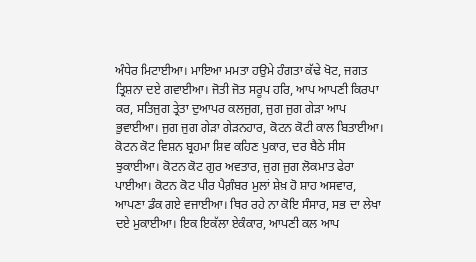ਅੰਧੇਰ ਮਿਟਾਈਆ। ਮਾਇਆ ਮਮਤਾ ਹਉਮੇ ਹੰਗਤਾ ਕੱਢੇ ਖੋਟ, ਜਗਤ ਤ੍ਰਿਸ਼ਨਾ ਦਏ ਗਵਾਈਆ। ਜੋਤੀ ਜੋਤ ਸਰੂਪ ਹਰਿ, ਆਪ ਆਪਣੀ ਕਿਰਪਾ ਕਰ, ਸਤਿਜੁਗ ਤ੍ਰੇਤਾ ਦੁਆਪਰ ਕਲਜੁਗ, ਜੁਗ ਜੁਗ ਗੇੜਾ ਆਪ ਭੁਵਾਈਆ। ਜੁਗ ਜੁਗ ਗੇੜਾ ਗੇੜਨਹਾਰ, ਕੋਟਨ ਕੋਟੀ ਕਾਲ ਬਿਤਾਈਆ। ਕੋਟਨ ਕੋਟ ਵਿਸ਼ਨ ਬ੍ਰਹਮਾ ਸ਼ਿਵ ਕਹਿਣ ਪੁਕਾਰ, ਦਰ ਬੈਠੇ ਸੀਸ ਝੁਕਾਈਆ। ਕੋਟਨ ਕੋਟ ਗੁਰ ਅਵਤਾਰ, ਜੁਗ ਜੁਗ ਲੋਕਮਾਤ ਫੇਰਾ ਪਾਈਆ। ਕੋਟਨ ਕੋਟ ਪੀਰ ਪੈਗ਼ੰਬਰ ਮੁਲਾਂ ਸ਼ੇਖ਼ ਹੋ ਸ਼ਾਹ ਅਸਵਾਰ, ਆਪਣਾ ਡੰਕ ਗਏ ਵਜਾਈਆ। ਥਿਰ ਰਹੇ ਨਾ ਕੋਇ ਸੰਸਾਰ, ਸਭ ਦਾ ਲੇਖਾ ਦਏ ਮੁਕਾਈਆ। ਇਕ ਇਕੱਲਾ ਏਕੰਕਾਰ, ਆਪਣੀ ਕਲ ਆਪ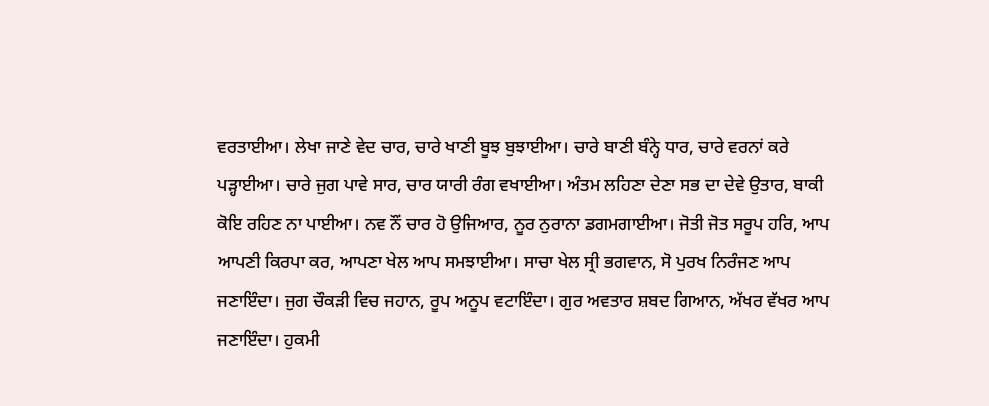ਵਰਤਾਈਆ। ਲੇਖਾ ਜਾਣੇ ਵੇਦ ਚਾਰ, ਚਾਰੇ ਖਾਣੀ ਬੂਝ ਬੁਝਾਈਆ। ਚਾਰੇ ਬਾਣੀ ਬੰਨ੍ਹੇ ਧਾਰ, ਚਾਰੇ ਵਰਨਾਂ ਕਰੇ ਪੜ੍ਹਾਈਆ। ਚਾਰੇ ਜੁਗ ਪਾਵੇ ਸਾਰ, ਚਾਰ ਯਾਰੀ ਰੰਗ ਵਖਾਈਆ। ਅੰਤਮ ਲਹਿਣਾ ਦੇਣਾ ਸਭ ਦਾ ਦੇਵੇ ਉਤਾਰ, ਬਾਕੀ ਕੋਇ ਰਹਿਣ ਨਾ ਪਾਈਆ। ਨਵ ਨੌਂ ਚਾਰ ਹੋ ਉਜਿਆਰ, ਨੂਰ ਨੁਰਾਨਾ ਡਗਮਗਾਈਆ। ਜੋਤੀ ਜੋਤ ਸਰੂਪ ਹਰਿ, ਆਪ ਆਪਣੀ ਕਿਰਪਾ ਕਰ, ਆਪਣਾ ਖੇਲ ਆਪ ਸਮਝਾਈਆ। ਸਾਚਾ ਖੇਲ ਸ੍ਰੀ ਭਗਵਾਨ, ਸੋ ਪੁਰਖ ਨਿਰੰਜਣ ਆਪ ਜਣਾਇੰਦਾ। ਜੁਗ ਚੌਕੜੀ ਵਿਚ ਜਹਾਨ, ਰੂਪ ਅਨੂਪ ਵਟਾਇੰਦਾ। ਗੁਰ ਅਵਤਾਰ ਸ਼ਬਦ ਗਿਆਨ, ਅੱਖਰ ਵੱਖਰ ਆਪ ਜਣਾਇੰਦਾ। ਹੁਕਮੀ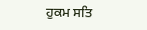ਹੁਕਮ ਸਤਿ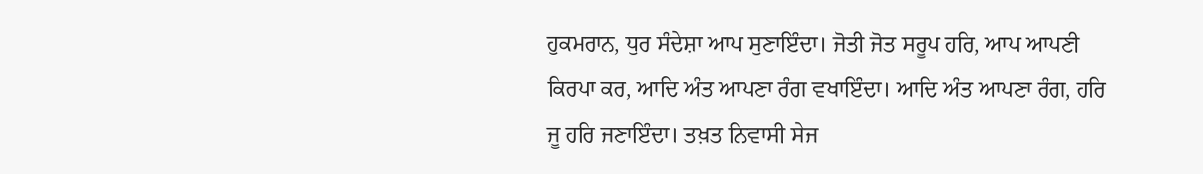ਹੁਕਮਰਾਨ, ਧੁਰ ਸੰਦੇਸ਼ਾ ਆਪ ਸੁਣਾਇੰਦਾ। ਜੋਤੀ ਜੋਤ ਸਰੂਪ ਹਰਿ, ਆਪ ਆਪਣੀ ਕਿਰਪਾ ਕਰ, ਆਦਿ ਅੰਤ ਆਪਣਾ ਰੰਗ ਵਖਾਇੰਦਾ। ਆਦਿ ਅੰਤ ਆਪਣਾ ਰੰਗ, ਹਰਿ ਜੂ ਹਰਿ ਜਣਾਇੰਦਾ। ਤਖ਼ਤ ਨਿਵਾਸੀ ਸੇਜ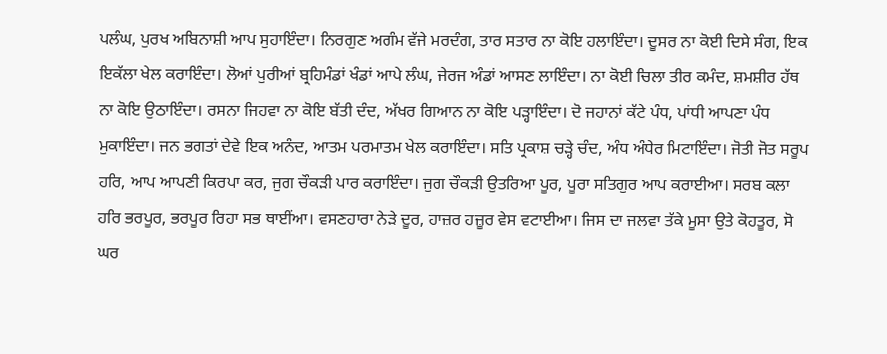ਪਲੰਘ, ਪੁਰਖ ਅਬਿਨਾਸ਼ੀ ਆਪ ਸੁਹਾਇੰਦਾ। ਨਿਰਗੁਣ ਅਗੰਮ ਵੱਜੇ ਮਰਦੰਗ, ਤਾਰ ਸਤਾਰ ਨਾ ਕੋਇ ਹਲਾਇੰਦਾ। ਦੂਸਰ ਨਾ ਕੋਈ ਦਿਸੇ ਸੰਗ, ਇਕ ਇਕੱਲਾ ਖੇਲ ਕਰਾਇੰਦਾ। ਲੋਆਂ ਪੁਰੀਆਂ ਬ੍ਰਹਿਮੰਡਾਂ ਖੰਡਾਂ ਆਪੇ ਲੰਘ, ਜੇਰਜ ਅੰਡਾਂ ਆਸਣ ਲਾਇੰਦਾ। ਨਾ ਕੋਈ ਚਿਲਾ ਤੀਰ ਕਮੰਦ, ਸ਼ਮਸ਼ੀਰ ਹੱਥ ਨਾ ਕੋਇ ਉਠਾਇੰਦਾ। ਰਸਨਾ ਜਿਹਵਾ ਨਾ ਕੋਇ ਬੱਤੀ ਦੰਦ, ਅੱਖਰ ਗਿਆਨ ਨਾ ਕੋਇ ਪੜ੍ਹਾਇੰਦਾ। ਦੋ ਜਹਾਨਾਂ ਕੱਟੇ ਪੰਧ, ਪਾਂਧੀ ਆਪਣਾ ਪੰਧ ਮੁਕਾਇੰਦਾ। ਜਨ ਭਗਤਾਂ ਦੇਵੇ ਇਕ ਅਨੰਦ, ਆਤਮ ਪਰਮਾਤਮ ਖੇਲ ਕਰਾਇੰਦਾ। ਸਤਿ ਪ੍ਰਕਾਸ਼ ਚੜ੍ਹੇ ਚੰਦ, ਅੰਧ ਅੰਧੇਰ ਮਿਟਾਇੰਦਾ। ਜੋਤੀ ਜੋਤ ਸਰੂਪ ਹਰਿ, ਆਪ ਆਪਣੀ ਕਿਰਪਾ ਕਰ, ਜੁਗ ਚੌਕੜੀ ਪਾਰ ਕਰਾਇੰਦਾ। ਜੁਗ ਚੌਕੜੀ ਉਤਰਿਆ ਪੂਰ, ਪੂਰਾ ਸਤਿਗੁਰ ਆਪ ਕਰਾਈਆ। ਸਰਬ ਕਲਾ ਹਰਿ ਭਰਪੂਰ, ਭਰਪੂਰ ਰਿਹਾ ਸਭ ਥਾਈਂਆ। ਵਸਣਹਾਰਾ ਨੇੜੇ ਦੂਰ, ਹਾਜ਼ਰ ਹਜ਼ੂਰ ਵੇਸ ਵਟਾਈਆ। ਜਿਸ ਦਾ ਜਲਵਾ ਤੱਕੇ ਮੂਸਾ ਉਤੇ ਕੋਹਤੂਰ, ਸੋ ਘਰ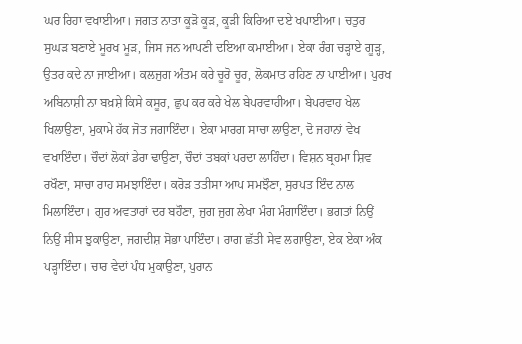ਘਰ ਰਿਹਾ ਵਖਾਈਆ। ਜਗਤ ਨਾਤਾ ਕੂੜੋ ਕੂੜ, ਕੂੜੀ ਕਿਰਿਆ ਦਏ ਖਪਾਈਆ। ਚਤੁਰ ਸੁਘੜ ਬਣਾਏ ਮੂਰਖ ਮੂੜ, ਜਿਸ ਜਨ ਆਪਣੀ ਦਇਆ ਕਮਾਈਆ। ਏਕਾ ਰੰਗ ਚੜ੍ਹਾਏ ਗੂੜ੍ਹ, ਉਤਰ ਕਦੇ ਨਾ ਜਾਈਆ। ਕਲਜੁਗ ਅੰਤਮ ਕਰੇ ਚੂਰੋ ਚੂਰ, ਲੋਕਮਾਤ ਰਹਿਣ ਨਾ ਪਾਈਆ। ਪੁਰਖ ਅਬਿਨਾਸ਼ੀ ਨਾ ਬਖ਼ਸ਼ੇ ਕਿਸੇ ਕਸੂਰ, ਛੁਪ ਕਰ ਕਰੇ ਖੇਲ ਬੇਪਰਵਾਹੀਆ। ਬੇਪਰਵਾਹ ਖੇਲ ਖਿਲਾਉਣਾ, ਮੁਕਾਮੇ ਹੱਕ ਜੋਤ ਜਗਾਇੰਦਾ। ਏਕਾ ਮਾਰਗ ਸਾਚਾ ਲਾਉਣਾ, ਦੋ ਜਹਾਨਾਂ ਵੇਖ ਵਖਾਇੰਦਾ। ਚੌਦਾਂ ਲੋਕਾਂ ਡੇਰਾ ਢਾਉਣਾ, ਚੌਦਾਂ ਤਬਕਾਂ ਪਰਦਾ ਲਾਹਿੰਦਾ। ਵਿਸ਼ਨ ਬ੍ਰਹਮਾ ਸ਼ਿਵ ਰਖੌਣਾ, ਸਾਚਾ ਰਾਹ ਸਮਝਾਇੰਦਾ। ਕਰੋੜ ਤਤੀਸਾ ਆਪ ਸਮਝੌਣਾ, ਸੁਰਪਤ ਇੰਦ ਨਾਲ ਮਿਲਾਇੰਦਾ। ਗੁਰ ਅਵਤਾਰਾਂ ਦਰ ਬਹੌਣਾ, ਜੁਗ ਜੁਗ ਲੇਖਾ ਮੰਗ ਮੰਗਾਇੰਦਾ। ਭਗਤਾਂ ਨਿਉਂ ਨਿਉਂ ਸੀਸ ਝੁਕਾਉਣਾ, ਜਗਦੀਸ਼ ਸੋਭਾ ਪਾਇੰਦਾ। ਰਾਗ ਛੱਤੀ ਸੇਵ ਲਗਾਉਣਾ, ਏਕ ਏਕਾ ਅੰਕ ਪੜ੍ਹਾਇੰਦਾ। ਚਾਰ ਵੇਦਾਂ ਪੰਧ ਮੁਕਾਉਣਾ, ਪੁਰਾਨ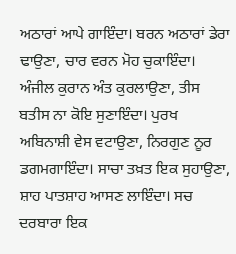ਅਠਾਰਾਂ ਆਪੇ ਗਾਇੰਦਾ। ਬਰਨ ਅਠਾਰਾਂ ਡੇਰਾ ਢਾਉਣਾ, ਚਾਰ ਵਰਨ ਮੋਹ ਚੁਕਾਇੰਦਾ। ਅੰਜੀਲ ਕੁਰਾਨ ਅੰਤ ਕੁਰਲਾਉਣਾ, ਤੀਸ ਬਤੀਸ ਨਾ ਕੋਇ ਸੁਣਾਇੰਦਾ। ਪੁਰਖ ਅਬਿਨਾਸ਼ੀ ਵੇਸ ਵਟਾਉਣਾ, ਨਿਰਗੁਣ ਨੂਰ ਡਗਮਗਾਇੰਦਾ। ਸਾਚਾ ਤਖ਼ਤ ਇਕ ਸੁਹਾਉਣਾ, ਸ਼ਾਹ ਪਾਤਸ਼ਾਹ ਆਸਣ ਲਾਇੰਦਾ। ਸਚ ਦਰਬਾਰਾ ਇਕ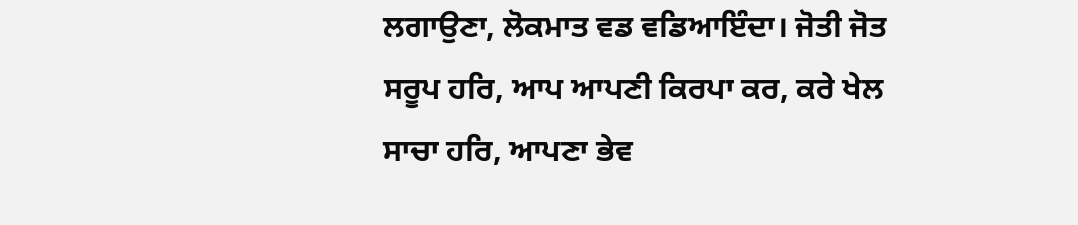ਲਗਾਉਣਾ, ਲੋਕਮਾਤ ਵਡ ਵਡਿਆਇੰਦਾ। ਜੋਤੀ ਜੋਤ ਸਰੂਪ ਹਰਿ, ਆਪ ਆਪਣੀ ਕਿਰਪਾ ਕਰ, ਕਰੇ ਖੇਲ ਸਾਚਾ ਹਰਿ, ਆਪਣਾ ਭੇਵ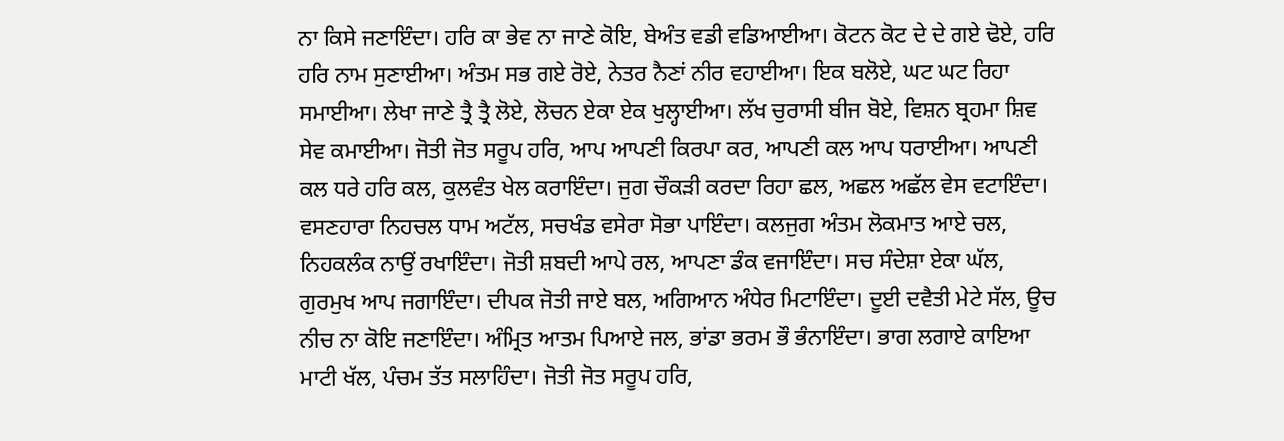ਨਾ ਕਿਸੇ ਜਣਾਇੰਦਾ। ਹਰਿ ਕਾ ਭੇਵ ਨਾ ਜਾਣੇ ਕੋਇ, ਬੇਅੰਤ ਵਡੀ ਵਡਿਆਈਆ। ਕੋਟਨ ਕੋਟ ਦੇ ਦੇ ਗਏ ਢੋਏ, ਹਰਿ ਹਰਿ ਨਾਮ ਸੁਣਾਈਆ। ਅੰਤਮ ਸਭ ਗਏ ਰੋਏ, ਨੇਤਰ ਨੈਣਾਂ ਨੀਰ ਵਹਾਈਆ। ਇਕ ਬਲੋਏ, ਘਟ ਘਟ ਰਿਹਾ ਸਮਾਈਆ। ਲੇਖਾ ਜਾਣੇ ਤ੍ਰੈ ਤ੍ਰੈ ਲੋਏ, ਲੋਚਨ ਏਕਾ ਏਕ ਖੁਲ੍ਹਾਈਆ। ਲੱਖ ਚੁਰਾਸੀ ਬੀਜ ਬੋਏ, ਵਿਸ਼ਨ ਬ੍ਰਹਮਾ ਸ਼ਿਵ ਸੇਵ ਕਮਾਈਆ। ਜੋਤੀ ਜੋਤ ਸਰੂਪ ਹਰਿ, ਆਪ ਆਪਣੀ ਕਿਰਪਾ ਕਰ, ਆਪਣੀ ਕਲ ਆਪ ਧਰਾਈਆ। ਆਪਣੀ ਕਲ ਧਰੇ ਹਰਿ ਕਲ, ਕੁਲਵੰਤ ਖੇਲ ਕਰਾਇੰਦਾ। ਜੁਗ ਚੌਕੜੀ ਕਰਦਾ ਰਿਹਾ ਛਲ, ਅਛਲ ਅਛੱਲ ਵੇਸ ਵਟਾਇੰਦਾ। ਵਸਣਹਾਰਾ ਨਿਹਚਲ ਧਾਮ ਅਟੱਲ, ਸਚਖੰਡ ਵਸੇਰਾ ਸੋਭਾ ਪਾਇੰਦਾ। ਕਲਜੁਗ ਅੰਤਮ ਲੋਕਮਾਤ ਆਏ ਚਲ, ਨਿਹਕਲੰਕ ਨਾਉਂ ਰਖਾਇੰਦਾ। ਜੋਤੀ ਸ਼ਬਦੀ ਆਪੇ ਰਲ, ਆਪਣਾ ਡੰਕ ਵਜਾਇੰਦਾ। ਸਚ ਸੰਦੇਸ਼ਾ ਏਕਾ ਘੱਲ, ਗੁਰਮੁਖ ਆਪ ਜਗਾਇੰਦਾ। ਦੀਪਕ ਜੋਤੀ ਜਾਏ ਬਲ, ਅਗਿਆਨ ਅੰਧੇਰ ਮਿਟਾਇੰਦਾ। ਦੂਈ ਦਵੈਤੀ ਮੇਟੇ ਸੱਲ, ਊਚ ਨੀਚ ਨਾ ਕੋਇ ਜਣਾਇੰਦਾ। ਅੰਮ੍ਰਿਤ ਆਤਮ ਪਿਆਏ ਜਲ, ਭਾਂਡਾ ਭਰਮ ਭੌ ਭੰਨਾਇੰਦਾ। ਭਾਗ ਲਗਾਏ ਕਾਇਆ ਮਾਟੀ ਖੱਲ, ਪੰਚਮ ਤੱਤ ਸਲਾਹਿੰਦਾ। ਜੋਤੀ ਜੋਤ ਸਰੂਪ ਹਰਿ,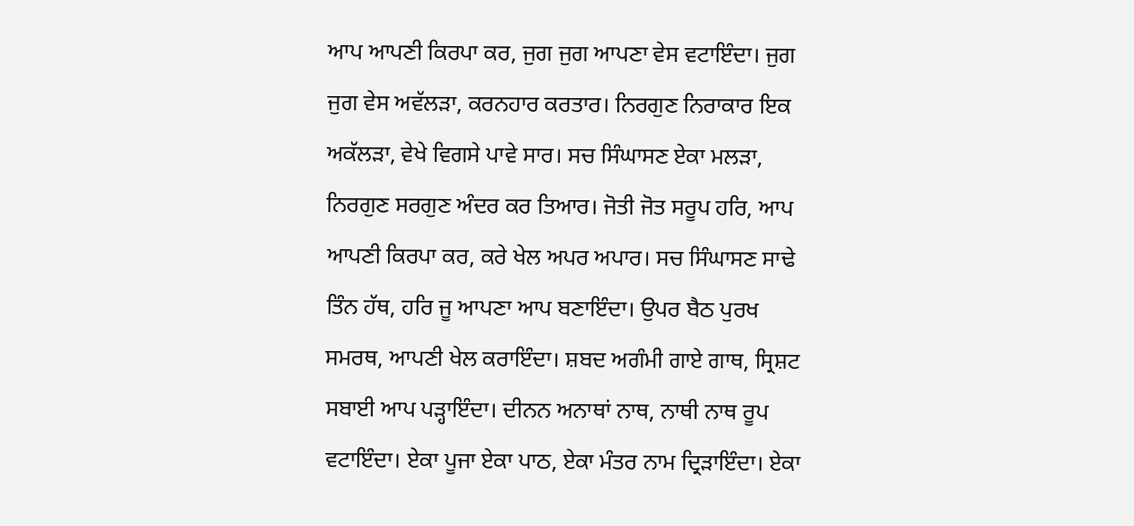ਆਪ ਆਪਣੀ ਕਿਰਪਾ ਕਰ, ਜੁਗ ਜੁਗ ਆਪਣਾ ਵੇਸ ਵਟਾਇੰਦਾ। ਜੁਗ ਜੁਗ ਵੇਸ ਅਵੱਲੜਾ, ਕਰਨਹਾਰ ਕਰਤਾਰ। ਨਿਰਗੁਣ ਨਿਰਾਕਾਰ ਇਕ ਅਕੱਲੜਾ, ਵੇਖੇ ਵਿਗਸੇ ਪਾਵੇ ਸਾਰ। ਸਚ ਸਿੰਘਾਸਣ ਏਕਾ ਮਲੜਾ, ਨਿਰਗੁਣ ਸਰਗੁਣ ਅੰਦਰ ਕਰ ਤਿਆਰ। ਜੋਤੀ ਜੋਤ ਸਰੂਪ ਹਰਿ, ਆਪ ਆਪਣੀ ਕਿਰਪਾ ਕਰ, ਕਰੇ ਖੇਲ ਅਪਰ ਅਪਾਰ। ਸਚ ਸਿੰਘਾਸਣ ਸਾਢੇ ਤਿੰਨ ਹੱਥ, ਹਰਿ ਜੂ ਆਪਣਾ ਆਪ ਬਣਾਇੰਦਾ। ਉਪਰ ਬੈਠ ਪੁਰਖ ਸਮਰਥ, ਆਪਣੀ ਖੇਲ ਕਰਾਇੰਦਾ। ਸ਼ਬਦ ਅਗੰਮੀ ਗਾਏ ਗਾਥ, ਸ੍ਰਿਸ਼ਟ ਸਬਾਈ ਆਪ ਪੜ੍ਹਾਇੰਦਾ। ਦੀਨਨ ਅਨਾਥਾਂ ਨਾਥ, ਨਾਥੀ ਨਾਥ ਰੂਪ ਵਟਾਇੰਦਾ। ਏਕਾ ਪੂਜਾ ਏਕਾ ਪਾਠ, ਏਕਾ ਮੰਤਰ ਨਾਮ ਦ੍ਰਿੜਾਇੰਦਾ। ਏਕਾ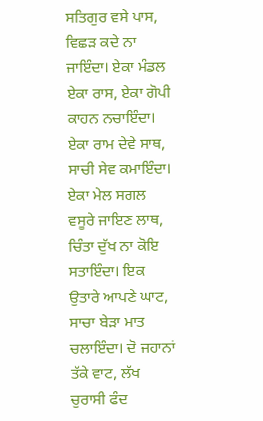ਸਤਿਗੁਰ ਵਸੇ ਪਾਸ, ਵਿਛੜ ਕਦੇ ਨਾ ਜਾਇੰਦਾ। ਏਕਾ ਮੰਡਲ ਏਕਾ ਰਾਸ, ਏਕਾ ਗੋਪੀ ਕਾਹਨ ਨਚਾਇੰਦਾ। ਏਕਾ ਰਾਮ ਦੇਵੇ ਸਾਥ, ਸਾਚੀ ਸੇਵ ਕਮਾਇੰਦਾ। ਏਕਾ ਮੇਲ ਸਗਲ ਵਸੂਰੇ ਜਾਇਣ ਲਾਥ, ਚਿੰਤਾ ਦੁੱਖ ਨਾ ਕੋਇ ਸਤਾਇੰਦਾ। ਇਕ ਉਤਾਰੇ ਆਪਣੇ ਘਾਟ, ਸਾਚਾ ਬੇੜਾ ਮਾਤ ਚਲਾਇੰਦਾ। ਦੋ ਜਹਾਨਾਂ ਤੱਕੇ ਵਾਟ, ਲੱਖ ਚੁਰਾਸੀ ਫੰਦ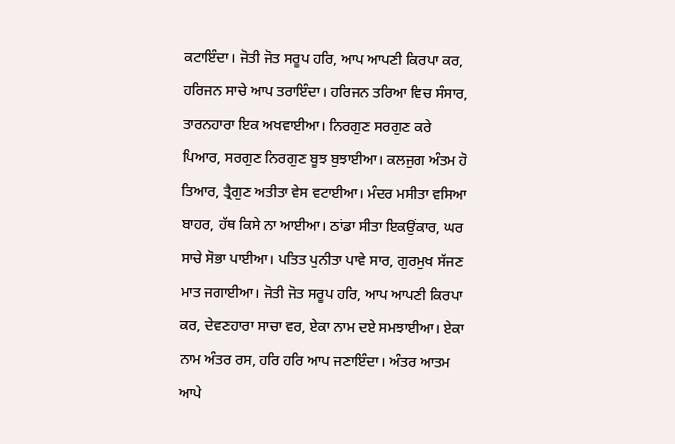ਕਟਾਇੰਦਾ। ਜੋਤੀ ਜੋਤ ਸਰੂਪ ਹਰਿ, ਆਪ ਆਪਣੀ ਕਿਰਪਾ ਕਰ, ਹਰਿਜਨ ਸਾਚੇ ਆਪ ਤਰਾਇੰਦਾ। ਹਰਿਜਨ ਤਰਿਆ ਵਿਚ ਸੰਸਾਰ, ਤਾਰਨਹਾਰਾ ਇਕ ਅਖਵਾਈਆ। ਨਿਰਗੁਣ ਸਰਗੁਣ ਕਰੇ ਪਿਆਰ, ਸਰਗੁਣ ਨਿਰਗੁਣ ਬੂਝ ਬੁਝਾਈਆ। ਕਲਜੁਗ ਅੰਤਮ ਹੋ ਤਿਆਰ, ਤ੍ਰੈਗੁਣ ਅਤੀਤਾ ਵੇਸ ਵਟਾਈਆ। ਮੰਦਰ ਮਸੀਤਾ ਵਸਿਆ ਬਾਹਰ, ਹੱਥ ਕਿਸੇ ਨਾ ਆਈਆ। ਠਾਂਡਾ ਸੀਤਾ ਇਕਉਂਕਾਰ, ਘਰ ਸਾਚੇ ਸੋਭਾ ਪਾਈਆ। ਪਤਿਤ ਪੁਨੀਤਾ ਪਾਵੇ ਸਾਰ, ਗੁਰਮੁਖ ਸੱਜਣ ਮਾਤ ਜਗਾਈਆ। ਜੋਤੀ ਜੋਤ ਸਰੂਪ ਹਰਿ, ਆਪ ਆਪਣੀ ਕਿਰਪਾ ਕਰ, ਦੇਵਣਹਾਰਾ ਸਾਚਾ ਵਰ, ਏਕਾ ਨਾਮ ਦਏ ਸਮਝਾਈਆ। ਏਕਾ ਨਾਮ ਅੰਤਰ ਰਸ, ਹਰਿ ਹਰਿ ਆਪ ਜਣਾਇੰਦਾ। ਅੰਤਰ ਆਤਮ ਆਪੇ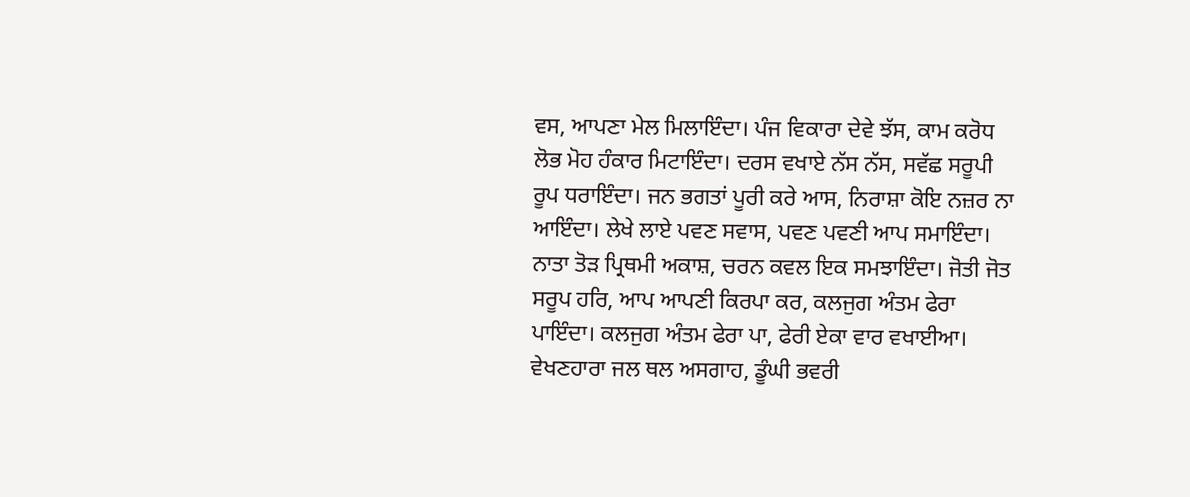ਵਸ, ਆਪਣਾ ਮੇਲ ਮਿਲਾਇੰਦਾ। ਪੰਜ ਵਿਕਾਰਾ ਦੇਵੇ ਝੱਸ, ਕਾਮ ਕਰੋਧ ਲੋਭ ਮੋਹ ਹੰਕਾਰ ਮਿਟਾਇੰਦਾ। ਦਰਸ ਵਖਾਏ ਨੱਸ ਨੱਸ, ਸਵੱਛ ਸਰੂਪੀ ਰੂਪ ਧਰਾਇੰਦਾ। ਜਨ ਭਗਤਾਂ ਪੂਰੀ ਕਰੇ ਆਸ, ਨਿਰਾਸ਼ਾ ਕੋਇ ਨਜ਼ਰ ਨਾ ਆਇੰਦਾ। ਲੇਖੇ ਲਾਏ ਪਵਣ ਸਵਾਸ, ਪਵਣ ਪਵਣੀ ਆਪ ਸਮਾਇੰਦਾ। ਨਾਤਾ ਤੋੜ ਪ੍ਰਿਥਮੀ ਅਕਾਸ਼, ਚਰਨ ਕਵਲ ਇਕ ਸਮਝਾਇੰਦਾ। ਜੋਤੀ ਜੋਤ ਸਰੂਪ ਹਰਿ, ਆਪ ਆਪਣੀ ਕਿਰਪਾ ਕਰ, ਕਲਜੁਗ ਅੰਤਮ ਫੇਰਾ ਪਾਇੰਦਾ। ਕਲਜੁਗ ਅੰਤਮ ਫੇਰਾ ਪਾ, ਫੇਰੀ ਏਕਾ ਵਾਰ ਵਖਾਈਆ। ਵੇਖਣਹਾਰਾ ਜਲ ਥਲ ਅਸਗਾਹ, ਡੂੰਘੀ ਭਵਰੀ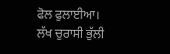ਫੋਲ ਫੁਲਾਈਆ। ਲੱਖ ਚੁਰਾਸੀ ਭੁੱਲੀ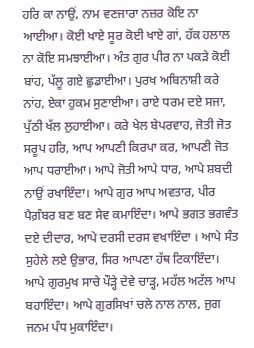ਹਰਿ ਕਾ ਨਾਉਂ, ਨਾਮ ਵਣਜਾਰਾ ਨਜ਼ਰ ਕੋਇ ਨਾ ਆਈਆ। ਕੋਈ ਖਾਏ ਸੂਰ ਕੋਈ ਖਾਏ ਗਾਂ, ਹੱਕ ਹਲਾਲ ਨਾ ਕੋਇ ਸਮਝਾਈਆ। ਅੰਤ ਗੁਰ ਪੀਰ ਨਾ ਪਕੜੇ ਕੋਈ ਬਾਂਹ, ਪੱਲੂ ਗਏ ਛੁਡਾਈਆ। ਪੁਰਖ ਅਬਿਨਾਸ਼ੀ ਕਰੇ ਨਾਂਹ, ਏਕਾ ਹੁਕਮ ਸੁਣਾਈਆ। ਰਾਏ ਧਰਮ ਦਏ ਸਜਾ, ਪੁੱਠੀ ਖੱਲ ਲੁਹਾਈਆ। ਕਰੇ ਖੇਲ ਬੇਪਰਵਾਹ, ਜੋਤੀ ਜੋਤ ਸਰੂਪ ਹਰਿ, ਆਪ ਆਪਣੀ ਕਿਰਪਾ ਕਰ, ਆਪਣੀ ਜੋਤ ਆਪ ਧਰਾਈਆ। ਆਪੇ ਜੋਤੀ ਆਪੇ ਧਾਰ, ਆਪੇ ਸ਼ਬਦੀ ਨਾਉਂ ਰਖਾਇੰਦਾ। ਆਪੇ ਗੁਰ ਆਪ ਅਵਤਾਰ, ਪੀਰ ਪੈਗ਼ੰਬਰ ਬਣ ਬਣ ਸੇਵ ਕਮਾਇੰਦਾ। ਆਪੇ ਭਗਤ ਭਗਵੰਤ ਦਏ ਦੀਦਾਰ, ਆਪੇ ਦਰਸੀ ਦਰਸ ਵਖਾਇੰਦਾ । ਆਪੇ ਸੰਤ ਸੁਹੇਲੇ ਲਏ ਉਭਾਰ, ਸਿਰ ਆਪਣਾ ਹੱਥ ਟਿਕਾਇੰਦਾ। ਆਪੇ ਗੁਰਮੁਖ ਸਾਚੇ ਪੌੜ੍ਹੇ ਦੇਵੇ ਚਾੜ੍ਹ, ਮਹੱਲ ਅਟੱਲ ਆਪ ਬਹਾਇੰਦਾ। ਆਪੇ ਗੁਰਸਿਖਾਂ ਚਲੇ ਨਾਲ ਨਾਲ, ਜੁਗ ਜਨਮ ਪੰਧ ਮੁਕਾਇੰਦਾ।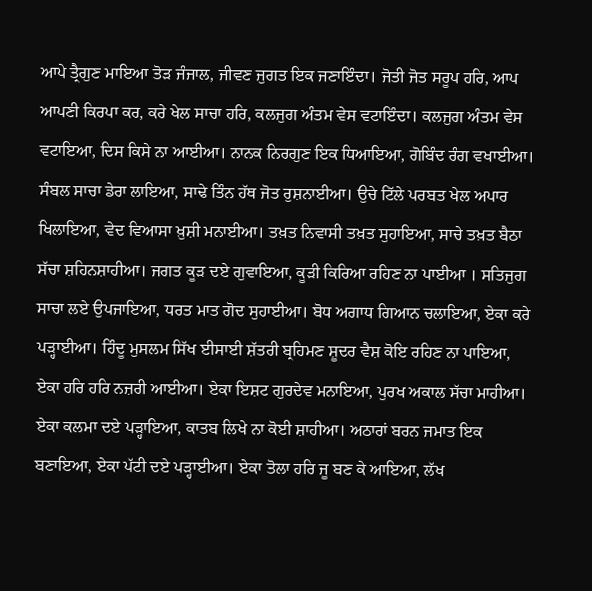ਆਪੇ ਤ੍ਰੈਗੁਣ ਮਾਇਆ ਤੋੜ ਜੰਜਾਲ, ਜੀਵਣ ਜੁਗਤ ਇਕ ਜਣਾਇੰਦਾ। ਜੋਤੀ ਜੋਤ ਸਰੂਪ ਹਰਿ, ਆਪ ਆਪਣੀ ਕਿਰਪਾ ਕਰ, ਕਰੇ ਖੇਲ ਸਾਚਾ ਹਰਿ, ਕਲਜੁਗ ਅੰਤਮ ਵੇਸ ਵਟਾਇੰਦਾ। ਕਲਜੁਗ ਅੰਤਮ ਵੇਸ ਵਟਾਇਆ, ਦਿਸ ਕਿਸੇ ਨਾ ਆਈਆ। ਨਾਨਕ ਨਿਰਗੁਣ ਇਕ ਧਿਆਇਆ, ਗੋਬਿੰਦ ਰੰਗ ਵਖਾਈਆ। ਸੰਬਲ ਸਾਚਾ ਡੇਰਾ ਲਾਇਆ, ਸਾਢੇ ਤਿੰਨ ਹੱਥ ਜੋਤ ਰੁਸ਼ਨਾਈਆ। ਉਚੇ ਟਿੱਲੇ ਪਰਬਤ ਖੇਲ ਅਪਾਰ ਖਿਲਾਇਆ, ਵੇਦ ਵਿਆਸਾ ਖ਼ੁਸ਼ੀ ਮਨਾਈਆ। ਤਖ਼ਤ ਨਿਵਾਸੀ ਤਖ਼ਤ ਸੁਹਾਇਆ, ਸਾਚੇ ਤਖ਼ਤ ਬੈਠਾ ਸੱਚਾ ਸ਼ਹਿਨਸ਼ਾਹੀਆ। ਜਗਤ ਕੂੜ ਦਏ ਗੁਵਾਇਆ, ਕੂੜੀ ਕਿਰਿਆ ਰਹਿਣ ਨਾ ਪਾਈਆ । ਸਤਿਜੁਗ ਸਾਚਾ ਲਏ ਉਪਜਾਇਆ, ਧਰਤ ਮਾਤ ਗੋਦ ਸੁਹਾਈਆ। ਬੋਧ ਅਗਾਧ ਗਿਆਨ ਚਲਾਇਆ, ਏਕਾ ਕਰੇ ਪੜ੍ਹਾਈਆ। ਹਿੰਦੂ ਮੁਸਲਮ ਸਿੱਖ ਈਸਾਈ ਸ਼ੱਤਰੀ ਬ੍ਰਹਿਮਣ ਸ਼ੂਦਰ ਵੈਸ਼ ਕੋਇ ਰਹਿਣ ਨਾ ਪਾਇਆ, ਏਕਾ ਹਰਿ ਹਰਿ ਨਜ਼ਰੀ ਆਈਆ। ਏਕਾ ਇਸ਼ਟ ਗੁਰਦੇਵ ਮਨਾਇਆ, ਪੁਰਖ ਅਕਾਲ ਸੱਚਾ ਮਾਹੀਆ। ਏਕਾ ਕਲਮਾ ਦਏ ਪੜ੍ਹਾਇਆ, ਕਾਤਬ ਲਿਖੇ ਨਾ ਕੋਈ ਸ਼ਾਹੀਆ। ਅਠਾਰਾਂ ਬਰਨ ਜਮਾਤ ਇਕ ਬਣਾਇਆ, ਏਕਾ ਪੱਟੀ ਦਏ ਪੜ੍ਹਾਈਆ। ਏਕਾ ਤੋਲਾ ਹਰਿ ਜੂ ਬਣ ਕੇ ਆਇਆ, ਲੱਖ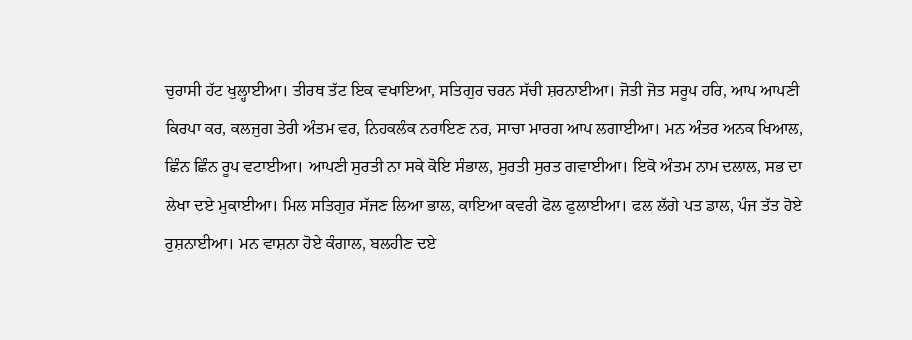ਚੁਰਾਸੀ ਹੱਟ ਖੁਲ੍ਹਾਈਆ। ਤੀਰਥ ਤੱਟ ਇਕ ਵਖਾਇਆ, ਸਤਿਗੁਰ ਚਰਨ ਸੱਚੀ ਸ਼ਰਨਾਈਆ। ਜੋਤੀ ਜੋਤ ਸਰੂਪ ਹਰਿ, ਆਪ ਆਪਣੀ ਕਿਰਪਾ ਕਰ, ਕਲਜੁਗ ਤੇਰੀ ਅੰਤਮ ਵਰ, ਨਿਹਕਲੰਕ ਨਰਾਇਣ ਨਰ, ਸਾਚਾ ਮਾਰਗ ਆਪ ਲਗਾਈਆ। ਮਨ ਅੰਤਰ ਅਨਕ ਖਿਆਲ, ਛਿੰਨ ਛਿੰਨ ਰੂਪ ਵਟਾਈਆ। ਆਪਣੀ ਸੁਰਤੀ ਨਾ ਸਕੇ ਕੋਇ ਸੰਭਾਲ, ਸੁਰਤੀ ਸੁਰਤ ਗਵਾਈਆ। ਇਕੋ ਅੰਤਮ ਨਾਮ ਦਲਾਲ, ਸਭ ਦਾ ਲੇਖਾ ਦਏ ਮੁਕਾਈਆ। ਮਿਲ ਸਤਿਗੁਰ ਸੱਜਣ ਲਿਆ ਭਾਲ, ਕਾਇਆ ਕਵਰੀ ਫੋਲ ਫੁਲਾਈਆ। ਫਲ ਲੱਗੇ ਪਤ ਡਾਲ, ਪੰਜ ਤੱਤ ਹੋਏ ਰੁਸ਼ਨਾਈਆ। ਮਨ ਵਾਸ਼ਨਾ ਹੋਏ ਕੰਗਾਲ, ਬਲਹੀਣ ਦਏ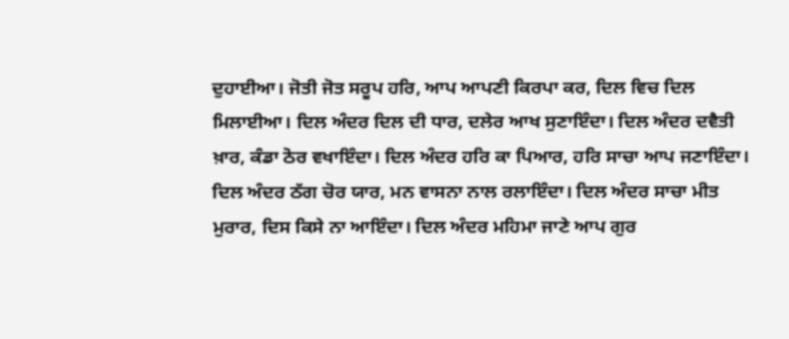ਦੁਹਾਈਆ। ਜੋਤੀ ਜੋਤ ਸਰੂਪ ਹਰਿ, ਆਪ ਆਪਣੀ ਕਿਰਪਾ ਕਰ, ਦਿਲ ਵਿਚ ਦਿਲ ਮਿਲਾਈਆ। ਦਿਲ ਅੰਦਰ ਦਿਲ ਦੀ ਧਾਰ, ਦਲੇਰ ਆਖ ਸੁਣਾਇੰਦਾ। ਦਿਲ ਅੰਦਰ ਦਵੈਤੀ ਖ਼ਾਰ, ਕੰਡਾ ਠੋਰ ਵਖਾਇੰਦਾ। ਦਿਲ ਅੰਦਰ ਹਰਿ ਕਾ ਪਿਆਰ, ਹਰਿ ਸਾਚਾ ਆਪ ਜਣਾਇੰਦਾ। ਦਿਲ ਅੰਦਰ ਠੱਗ ਚੋਰ ਯਾਰ, ਮਨ ਵਾਸਨਾ ਨਾਲ ਰਲਾਇੰਦਾ। ਦਿਲ ਅੰਦਰ ਸਾਚਾ ਮੀਤ ਮੁਰਾਰ, ਦਿਸ ਕਿਸੇ ਨਾ ਆਇੰਦਾ। ਦਿਲ ਅੰਦਰ ਮਹਿਮਾ ਜਾਣੇ ਆਪ ਗੁਰ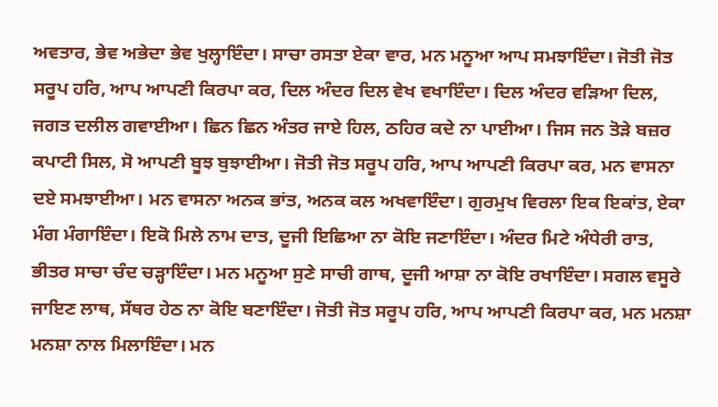ਅਵਤਾਰ, ਭੇਵ ਅਭੇਦਾ ਭੇਵ ਖੁਲ੍ਹਾਇੰਦਾ। ਸਾਚਾ ਰਸਤਾ ਏਕਾ ਵਾਰ, ਮਨ ਮਨੂਆ ਆਪ ਸਮਝਾਇੰਦਾ। ਜੋਤੀ ਜੋਤ ਸਰੂਪ ਹਰਿ, ਆਪ ਆਪਣੀ ਕਿਰਪਾ ਕਰ, ਦਿਲ ਅੰਦਰ ਦਿਲ ਵੇਖ ਵਖਾਇੰਦਾ। ਦਿਲ ਅੰਦਰ ਵੜਿਆ ਦਿਲ, ਜਗਤ ਦਲੀਲ ਗਵਾਈਆ। ਛਿਨ ਛਿਨ ਅੰਤਰ ਜਾਏ ਹਿਲ, ਠਹਿਰ ਕਦੇ ਨਾ ਪਾਈਆ। ਜਿਸ ਜਨ ਤੋੜੇ ਬਜ਼ਰ ਕਪਾਟੀ ਸਿਲ, ਸੋ ਆਪਣੀ ਬੂਝ ਬੁਝਾਈਆ। ਜੋਤੀ ਜੋਤ ਸਰੂਪ ਹਰਿ, ਆਪ ਆਪਣੀ ਕਿਰਪਾ ਕਰ, ਮਨ ਵਾਸਨਾ ਦਏ ਸਮਝਾਈਆ। ਮਨ ਵਾਸਨਾ ਅਨਕ ਭਾਂਤ, ਅਨਕ ਕਲ ਅਖਵਾਇੰਦਾ। ਗੁਰਮੁਖ ਵਿਰਲਾ ਇਕ ਇਕਾਂਤ, ਏਕਾ ਮੰਗ ਮੰਗਾਇੰਦਾ। ਇਕੋ ਮਿਲੇ ਨਾਮ ਦਾਤ, ਦੂਜੀ ਇਛਿਆ ਨਾ ਕੋਇ ਜਣਾਇੰਦਾ। ਅੰਦਰ ਮਿਟੇ ਅੰਧੇਰੀ ਰਾਤ, ਭੀਤਰ ਸਾਚਾ ਚੰਦ ਚੜ੍ਹਾਇੰਦਾ। ਮਨ ਮਨੂਆ ਸੁਣੇ ਸਾਚੀ ਗਾਥ, ਦੂਜੀ ਆਸ਼ਾ ਨਾ ਕੋਇ ਰਖਾਇੰਦਾ। ਸਗਲ ਵਸੂਰੇ ਜਾਇਣ ਲਾਥ, ਸੱਥਰ ਹੇਠ ਨਾ ਕੋਇ ਬਣਾਇੰਦਾ। ਜੋਤੀ ਜੋਤ ਸਰੂਪ ਹਰਿ, ਆਪ ਆਪਣੀ ਕਿਰਪਾ ਕਰ, ਮਨ ਮਨਸ਼ਾ ਮਨਸ਼ਾ ਨਾਲ ਮਿਲਾਇੰਦਾ। ਮਨ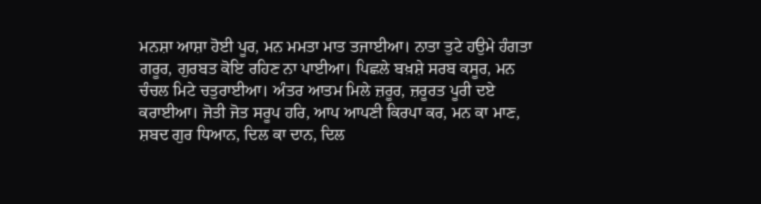ਮਨਸ਼ਾ ਆਸ਼ਾ ਹੋਈ ਪੂਰ, ਮਨ ਮਮਤਾ ਮਾਤ ਤਜਾਈਆ। ਨਾਤਾ ਤੁਟੇ ਹਉਮੇ ਹੰਗਤਾ ਗਰੂਰ, ਗੁਰਬਤ ਕੋਇ ਰਹਿਣ ਨਾ ਪਾਈਆ। ਪਿਛਲੇ ਬਖ਼ਸ਼ੇ ਸਰਬ ਕਸੂਰ, ਮਨ ਚੰਚਲ ਮਿਟੇ ਚਤੁਰਾਈਆ। ਅੰਤਰ ਆਤਮ ਮਿਲੇ ਜ਼ਰੂਰ, ਜ਼ਰੂਰਤ ਪੂਰੀ ਦਏ ਕਰਾਈਆ। ਜੋਤੀ ਜੋਤ ਸਰੂਪ ਹਰਿ, ਆਪ ਆਪਣੀ ਕਿਰਪਾ ਕਰ, ਮਨ ਕਾ ਮਾਣ, ਸ਼ਬਦ ਗੁਰ ਧਿਆਨ, ਦਿਲ ਕਾ ਦਾਨ, ਦਿਲ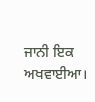ਜਾਨੀ ਇਕ ਅਖਵਾਈਆ।